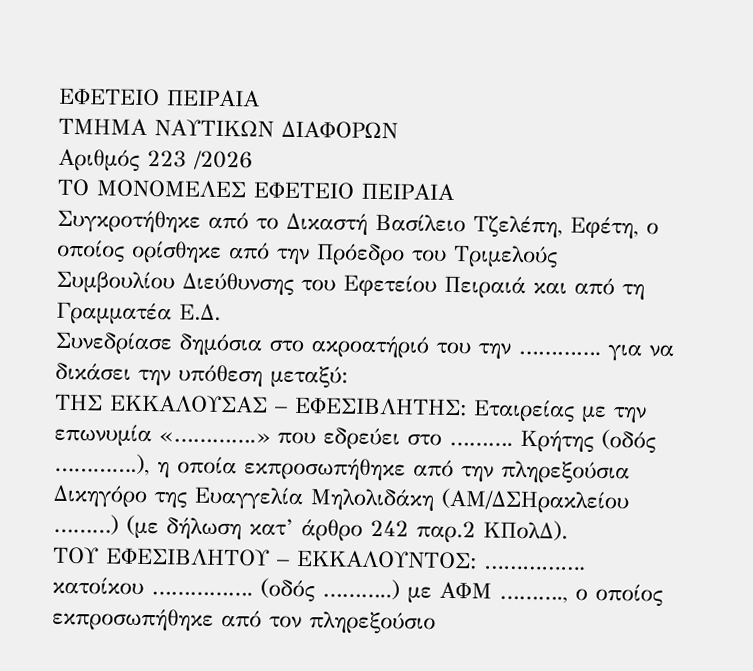ΕΦΕΤΕΙΟ ΠΕΙΡΑΙΑ
ΤΜΗΜΑ ΝΑΥΤΙΚΩΝ ΔΙΑΦΟΡΩΝ
Αριθμός 223 /2026
ΤΟ ΜΟΝΟΜΕΛΕΣ ΕΦΕΤΕΙΟ ΠΕΙΡΑΙΑ
Συγκροτήθηκε από το Δικαστή Βασίλειο Τζελέπη, Εφέτη, ο οποίος ορίσθηκε από την Πρόεδρο του Τριμελούς Συμβουλίου Διεύθυνσης του Εφετείου Πειραιά και από τη Γραμματέα Ε.Δ.
Συνεδρίασε δημόσια στο ακροατήριό του την …………. για να δικάσει την υπόθεση μεταξύ:
ΤΗΣ ΕΚΚΑΛΟΥΣΑΣ – ΕΦΕΣΙΒΛΗΤΗΣ: Εταιρείας με την επωνυμία «………….» που εδρεύει στο ………. Κρήτης (οδός ………….), η οποία εκπροσωπήθηκε από την πληρεξούσια Δικηγόρο της Ευαγγελία Μηλολιδάκη (ΑΜ/ΔΣΗρακλείου ………) (με δήλωση κατ’ άρθρο 242 παρ.2 ΚΠολΔ).
ΤΟΥ ΕΦΕΣΙΒΛΗΤΟΥ – ΕΚΚΑΛΟΥΝΤΟΣ: ……………. κατοίκου ……………. (οδός ………..) με ΑΦΜ ………., ο οποίος εκπροσωπήθηκε από τον πληρεξούσιο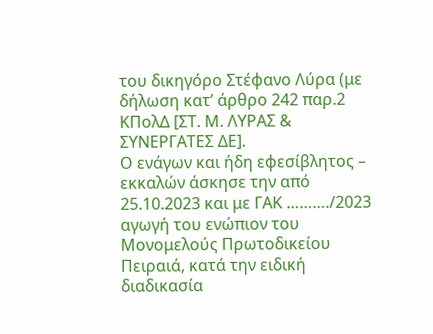του δικηγόρο Στέφανο Λύρα (με δήλωση κατ’ άρθρο 242 παρ.2 ΚΠολΔ [ΣΤ. Μ. ΛΥΡΑΣ & ΣΥΝΕΡΓΑΤΕΣ ΔΕ].
Ο ενάγων και ήδη εφεσίβλητος – εκκαλών άσκησε την από 25.10.2023 και με ΓΑΚ ………./2023 αγωγή του ενώπιον του Μονομελούς Πρωτοδικείου Πειραιά, κατά την ειδική διαδικασία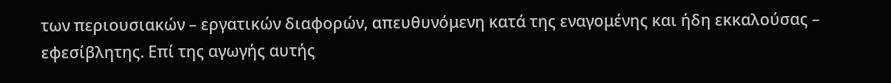των περιουσιακών – εργατικών διαφορών, απευθυνόμενη κατά της εναγομένης και ήδη εκκαλούσας – εφεσίβλητης. Επί της αγωγής αυτής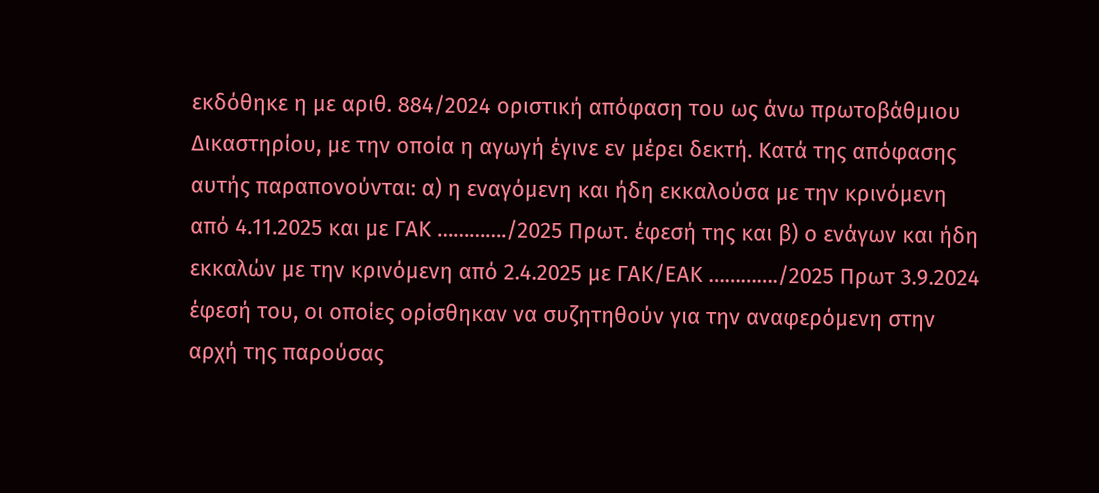εκδόθηκε η με αριθ. 884/2024 οριστική απόφαση του ως άνω πρωτοβάθμιου Δικαστηρίου, με την οποία η αγωγή έγινε εν μέρει δεκτή. Κατά της απόφασης αυτής παραπονούνται: α) η εναγόμενη και ήδη εκκαλούσα με την κρινόμενη από 4.11.2025 και με ΓΑΚ …………./2025 Πρωτ. έφεσή της και β) ο ενάγων και ήδη εκκαλών με την κρινόμενη από 2.4.2025 με ΓΑΚ/ΕΑΚ …………./2025 Πρωτ 3.9.2024 έφεσή του, οι οποίες ορίσθηκαν να συζητηθούν για την αναφερόμενη στην αρχή της παρούσας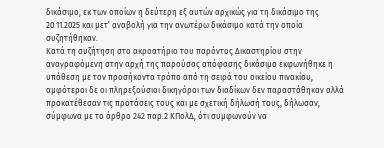δικάσιμο, εκ των οποίων η δεύτερη εξ αυτών αρχικώς για τη δικάσιμο της 20.11.2025 και μετ’ αναβολή για την ανωτέρω δικάσιμο κατά την οποία συζητήθηκαν.
Κατά τη συζήτηση στο ακροατήριο του παρόντος Δικαστηρίου στην αναγραφόμενη στην αρχή της παρούσας απόφασης δικάσιμο εκφωνήθηκε η υπόθεση με τον προσήκοντα τρόπο από τη σειρά του οικείου πινακίου, αμφότεροι δε οι πληρεξούσιοι δικηγόροι των διαδίκων δεν παραστάθηκαν αλλά προκατέθεσαν τις προτάσεις τους και με σχετική δήλωσή τους, δήλωσαν, σύμφωνα με το άρθρο 242 παρ.2 ΚΠολΔ, ότι συμφωνούν να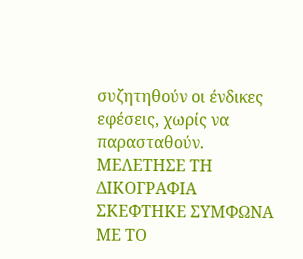συζητηθούν οι ένδικες εφέσεις, χωρίς να παρασταθούν.
ΜΕΛΕΤΗΣΕ ΤΗ ΔΙΚΟΓΡΑΦΙΑ
ΣΚΕΦΤΗΚΕ ΣΥΜΦΩΝΑ ΜΕ ΤΟ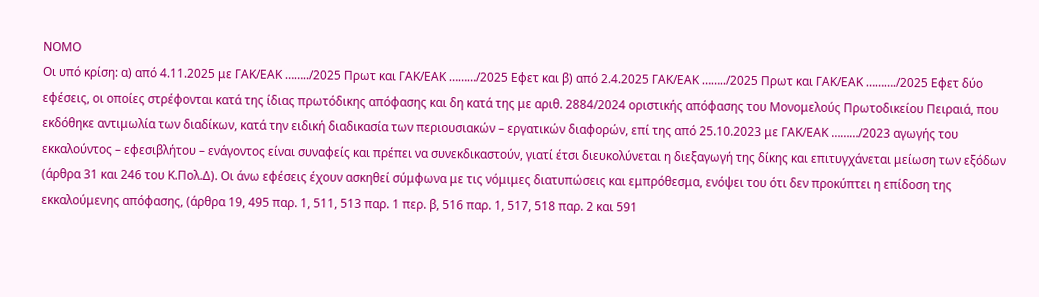ΝΟΜΟ
Οι υπό κρίση: α) από 4.11.2025 με ΓΑΚ/ΕΑΚ ……../2025 Πρωτ και ΓΑΚ/ΕΑΚ ………/2025 Εφετ και β) από 2.4.2025 ΓΑΚ/ΕΑΚ ……../2025 Πρωτ και ΓΑΚ/ΕΑΚ ………./2025 Εφετ δύο εφέσεις, οι οποίες στρέφονται κατά της ίδιας πρωτόδικης απόφασης και δη κατά της με αριθ. 2884/2024 οριστικής απόφασης του Μονομελούς Πρωτοδικείου Πειραιά, που εκδόθηκε αντιμωλία των διαδίκων, κατά την ειδική διαδικασία των περιουσιακών – εργατικών διαφορών, επί της από 25.10.2023 με ΓΑΚ/ΕΑΚ ………/2023 αγωγής του εκκαλούντος – εφεσιβλήτου – ενάγοντος είναι συναφείς και πρέπει να συνεκδικαστούν, γιατί έτσι διευκολύνεται η διεξαγωγή της δίκης και επιτυγχάνεται μείωση των εξόδων (άρθρα 31 και 246 του Κ.Πολ.Δ). Οι άνω εφέσεις έχουν ασκηθεί σύμφωνα με τις νόμιμες διατυπώσεις και εμπρόθεσμα, ενόψει του ότι δεν προκύπτει η επίδοση της εκκαλούμενης απόφασης, (άρθρα 19, 495 παρ. 1, 511, 513 παρ. 1 περ. β, 516 παρ. 1, 517, 518 παρ. 2 και 591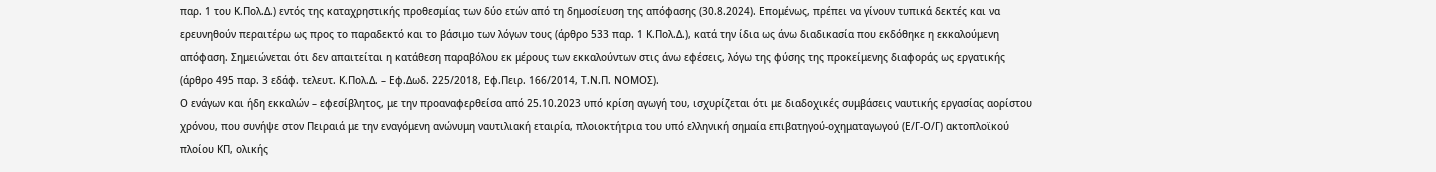παρ. 1 του Κ.Πολ.Δ.) εντός της καταχρηστικής προθεσμίας των δύο ετών από τη δημοσίευση της απόφασης (30.8.2024). Επομένως, πρέπει να γίνουν τυπικά δεκτές και να ερευνηθούν περαιτέρω ως προς το παραδεκτό και το βάσιμο των λόγων τους (άρθρο 533 παρ. 1 Κ.Πολ.Δ.), κατά την ίδια ως άνω διαδικασία που εκδόθηκε η εκκαλούμενη απόφαση. Σημειώνεται ότι δεν απαιτείται η κατάθεση παραβόλου εκ μέρους των εκκαλούντων στις άνω εφέσεις, λόγω της φύσης της προκείμενης διαφοράς ως εργατικής (άρθρο 495 παρ. 3 εδάφ. τελευτ. Κ.Πολ.Δ. – Εφ.Δωδ. 225/2018, Εφ.Πειρ. 166/2014, Τ.Ν.Π. ΝΟΜΟΣ).
Ο ενάγων και ήδη εκκαλών – εφεσίβλητος, με την προαναφερθείσα από 25.10.2023 υπό κρίση αγωγή του, ισχυρίζεται ότι με διαδοχικές συμβάσεις ναυτικής εργασίας αορίστου χρόνου, που συνήψε στον Πειραιά με την εναγόμενη ανώνυμη ναυτιλιακή εταιρία, πλοιοκτήτρια του υπό ελληνική σημαία επιβατηγού-οχηματαγωγού (Ε/Γ-Ο/Γ) ακτοπλοϊκού πλοίου ΚΠ, ολικής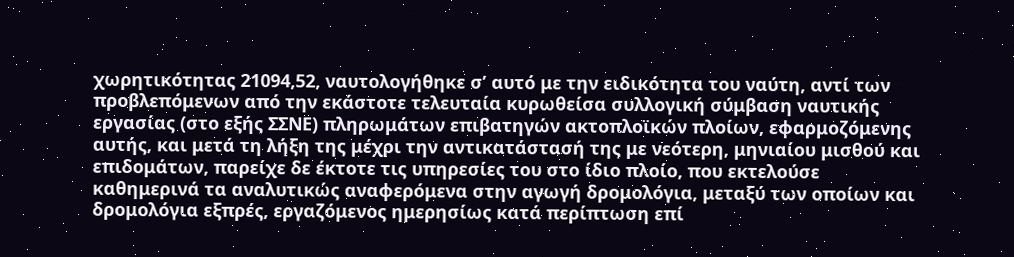χωρητικότητας 21094,52, ναυτολογήθηκε σ’ αυτό με την ειδικότητα του ναύτη, αντί των προβλεπόμενων από την εκάστοτε τελευταία κυρωθείσα συλλογική σύμβαση ναυτικής εργασίας (στο εξής ΣΣΝΕ) πληρωμάτων επιβατηγών ακτοπλοϊκών πλοίων, εφαρμοζόμενης αυτής, και μετά τη λήξη της μέχρι την αντικατάστασή της με νεότερη, μηνιαίου μισθού και επιδομάτων, παρείχε δε έκτοτε τις υπηρεσίες του στο ίδιο πλοίο, που εκτελούσε καθημερινά τα αναλυτικώς αναφερόμενα στην αγωγή δρομολόγια, μεταξύ των οποίων και δρομολόγια εξπρές, εργαζόμενος ημερησίως κατά περίπτωση επί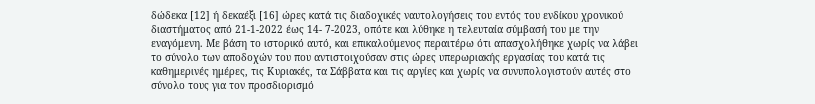δώδεκα [12] ή δεκαέξι [16] ώρες κατά τις διαδοχικές ναυτολογήσεις του εντός του ενδίκου χρονικού διαστήματος από 21-1-2022 έως 14- 7-2023, οπότε και λύθηκε η τελευταία σύμβασή του με την εναγόμενη. Με βάση το ιστορικό αυτό, και επικαλούμενος περαιτέρω ότι απασχολήθηκε χωρίς να λάβει το σύνολο των αποδοχών του που αντιστοιχούσαν στις ώρες υπερωριακής εργασίας του κατά τις καθημερινές ημέρες, τις Κυριακές, τα Σάββατα και τις αργίες και χωρίς να συνυπολογιστούν αυτές στο σύνολο τους για τον προσδιορισμό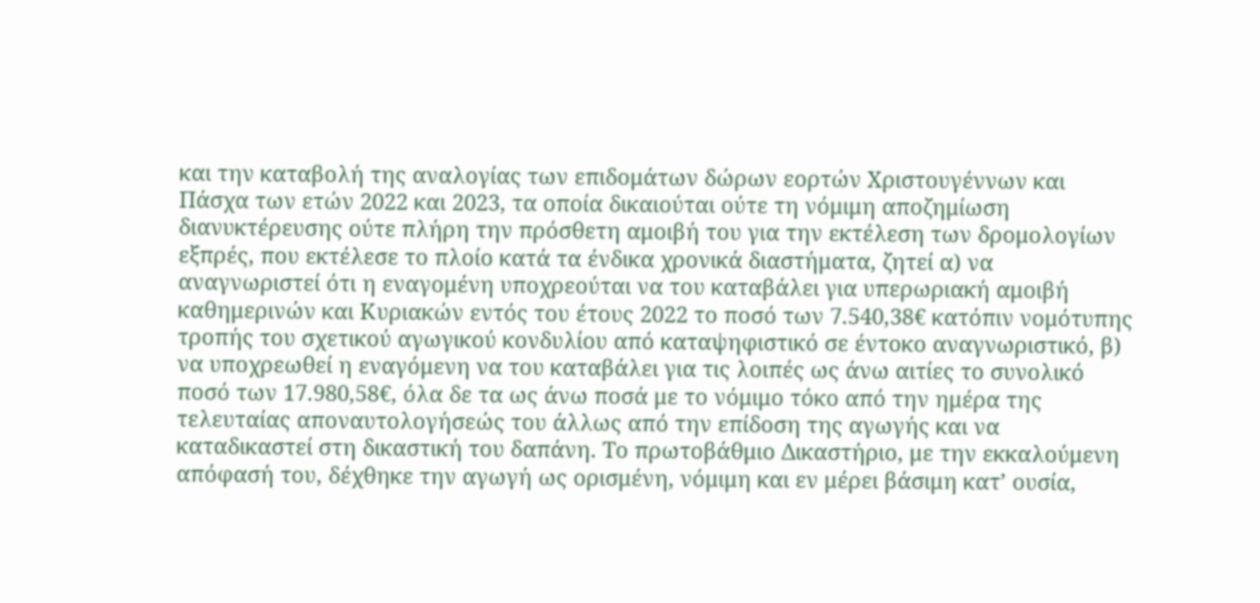και την καταβολή της αναλογίας των επιδομάτων δώρων εορτών Χριστουγέννων και Πάσχα των ετών 2022 και 2023, τα οποία δικαιούται ούτε τη νόμιμη αποζημίωση διανυκτέρευσης ούτε πλήρη την πρόσθετη αμοιβή του για την εκτέλεση των δρομολογίων εξπρές, που εκτέλεσε το πλοίο κατά τα ένδικα χρονικά διαστήματα, ζητεί α) να αναγνωριστεί ότι η εναγομένη υποχρεούται να του καταβάλει για υπερωριακή αμοιβή καθημερινών και Κυριακών εντός του έτους 2022 το ποσό των 7.540,38€ κατόπιν νομότυπης τροπής του σχετικού αγωγικού κονδυλίου από καταψηφιστικό σε έντοκο αναγνωριστικό, β) να υποχρεωθεί η εναγόμενη να του καταβάλει για τις λοιπές ως άνω αιτίες το συνολικό ποσό των 17.980,58€, όλα δε τα ως άνω ποσά με το νόμιμο τόκο από την ημέρα της τελευταίας αποναυτολογήσεώς του άλλως από την επίδοση της αγωγής και να καταδικαστεί στη δικαστική του δαπάνη. Το πρωτοβάθμιο Δικαστήριο, με την εκκαλούμενη απόφασή του, δέχθηκε την αγωγή ως ορισμένη, νόμιμη και εν μέρει βάσιμη κατ’ ουσία,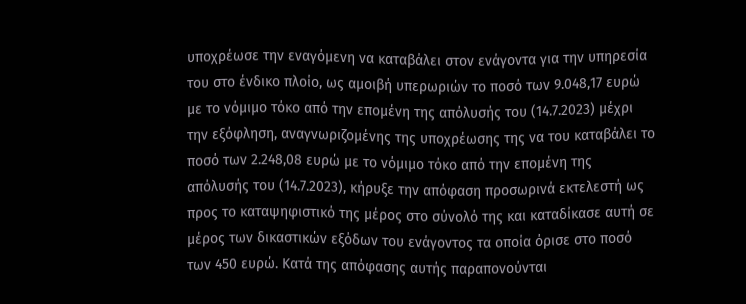υποχρέωσε την εναγόμενη να καταβάλει στον ενάγοντα για την υπηρεσία του στο ένδικο πλοίο, ως αμοιβή υπερωριών το ποσό των 9.048,17 ευρώ με το νόμιμο τόκο από την επομένη της απόλυσής του (14.7.2023) μέχρι την εξόφληση, αναγνωριζομένης της υποχρέωσης της να του καταβάλει το ποσό των 2.248,08 ευρώ με το νόμιμο τόκο από την επομένη της απόλυσής του (14.7.2023), κήρυξε την απόφαση προσωρινά εκτελεστή ως προς το καταψηφιστικό της μέρος στο σύνολό της και καταδίκασε αυτή σε μέρος των δικαστικών εξόδων του ενάγοντος τα οποία όρισε στο ποσό των 450 ευρώ. Κατά της απόφασης αυτής παραπονούνται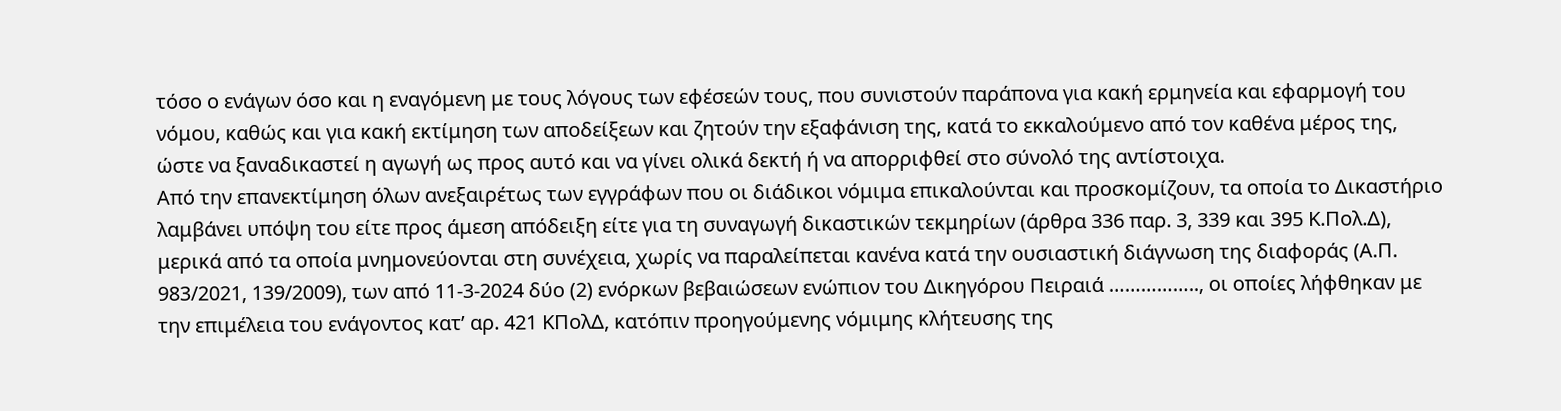τόσο ο ενάγων όσο και η εναγόμενη με τους λόγους των εφέσεών τους, που συνιστούν παράπονα για κακή ερμηνεία και εφαρμογή του νόμου, καθώς και για κακή εκτίμηση των αποδείξεων και ζητούν την εξαφάνιση της, κατά το εκκαλούμενο από τον καθένα μέρος της, ώστε να ξαναδικαστεί η αγωγή ως προς αυτό και να γίνει ολικά δεκτή ή να απορριφθεί στο σύνολό της αντίστοιχα.
Από την επανεκτίμηση όλων ανεξαιρέτως των εγγράφων που οι διάδικοι νόμιμα επικαλούνται και προσκομίζουν, τα οποία το Δικαστήριο λαμβάνει υπόψη του είτε προς άμεση απόδειξη είτε για τη συναγωγή δικαστικών τεκμηρίων (άρθρα 336 παρ. 3, 339 και 395 Κ.Πολ.Δ), μερικά από τα οποία μνημονεύονται στη συνέχεια, χωρίς να παραλείπεται κανένα κατά την ουσιαστική διάγνωση της διαφοράς (Α.Π. 983/2021, 139/2009), των από 11-3-2024 δύο (2) ενόρκων βεβαιώσεων ενώπιον του Δικηγόρου Πειραιά …………….., οι οποίες λήφθηκαν με την επιμέλεια του ενάγοντος κατ’ αρ. 421 ΚΠολΔ, κατόπιν προηγούμενης νόμιμης κλήτευσης της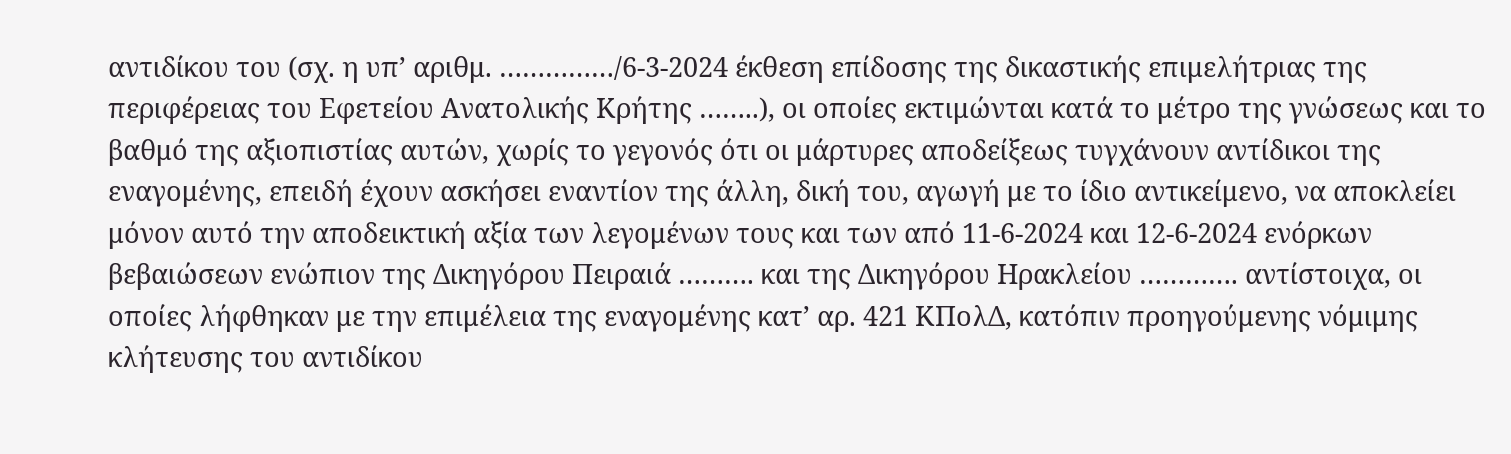αντιδίκου του (σχ. η υπ’ αριθμ. ……………/6-3-2024 έκθεση επίδοσης της δικαστικής επιμελήτριας της περιφέρειας του Εφετείου Ανατολικής Κρήτης ……..), οι οποίες εκτιμώνται κατά το μέτρο της γνώσεως και το βαθμό της αξιοπιστίας αυτών, χωρίς το γεγονός ότι οι μάρτυρες αποδείξεως τυγχάνουν αντίδικοι της εναγομένης, επειδή έχουν ασκήσει εναντίον της άλλη, δική του, αγωγή με το ίδιο αντικείμενο, να αποκλείει μόνον αυτό την αποδεικτική αξία των λεγομένων τους και των από 11-6-2024 και 12-6-2024 ενόρκων βεβαιώσεων ενώπιον της Δικηγόρου Πειραιά ………. και της Δικηγόρου Ηρακλείου …………. αντίστοιχα, οι οποίες λήφθηκαν με την επιμέλεια της εναγομένης κατ’ αρ. 421 ΚΠολΔ, κατόπιν προηγούμενης νόμιμης κλήτευσης του αντιδίκου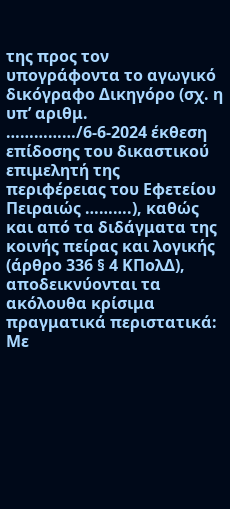της προς τον υπογράφοντα το αγωγικό δικόγραφο Δικηγόρο (σχ. η υπ’ αριθμ. ……………/6-6-2024 έκθεση επίδοσης του δικαστικού επιμελητή της περιφέρειας του Εφετείου Πειραιώς ……….), καθώς και από τα διδάγματα της κοινής πείρας και λογικής (άρθρο 336 § 4 ΚΠολΔ), αποδεικνύονται τα ακόλουθα κρίσιμα πραγματικά περιστατικά: Με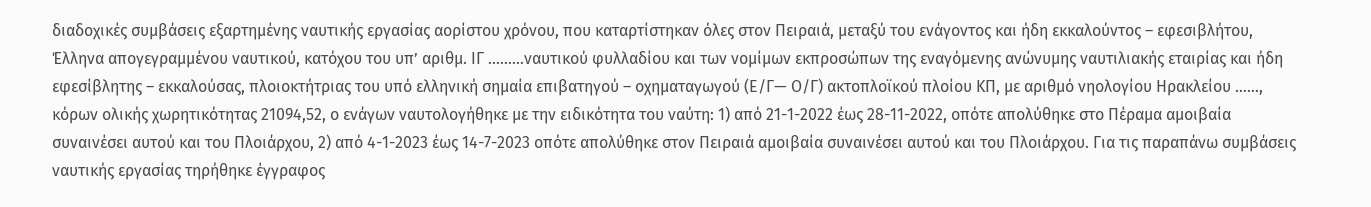διαδοχικές συμβάσεις εξαρτημένης ναυτικής εργασίας αορίστου χρόνου, που καταρτίστηκαν όλες στον Πειραιά, μεταξύ του ενάγοντος και ήδη εκκαλούντος – εφεσιβλήτου, Έλληνα απογεγραμμένου ναυτικού, κατόχου του υπ’ αριθμ. ΙΓ ………ναυτικού φυλλαδίου και των νομίμων εκπροσώπων της εναγόμενης ανώνυμης ναυτιλιακής εταιρίας και ήδη εφεσίβλητης – εκκαλούσας, πλοιοκτήτριας του υπό ελληνική σημαία επιβατηγού – οχηματαγωγού (Ε/Γ— Ο/Γ) ακτοπλοϊκού πλοίου ΚΠ, με αριθμό νηολογίου Ηρακλείου ……, κόρων ολικής χωρητικότητας 21094,52, ο ενάγων ναυτολογήθηκε με την ειδικότητα του ναύτη: 1) από 21-1-2022 έως 28-11-2022, οπότε απολύθηκε στο Πέραμα αμοιβαία συναινέσει αυτού και του Πλοιάρχου, 2) από 4-1-2023 έως 14-7-2023 οπότε απολύθηκε στον Πειραιά αμοιβαία συναινέσει αυτού και του Πλοιάρχου. Για τις παραπάνω συμβάσεις ναυτικής εργασίας τηρήθηκε έγγραφος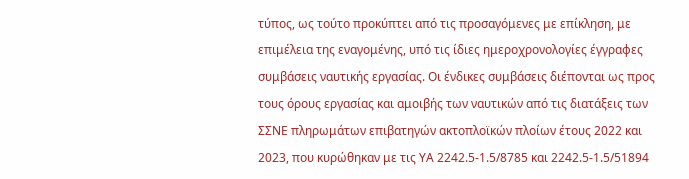τύπος, ως τούτο προκύπτει από τις προσαγόμενες με επίκληση, με επιμέλεια της εναγομένης, υπό τις ίδιες ημεροχρονολογίες έγγραφες συμβάσεις ναυτικής εργασίας. Οι ένδικες συμβάσεις διέπονται ως προς τους όρους εργασίας και αμοιβής των ναυτικών από τις διατάξεις των ΣΣΝΕ πληρωμάτων επιβατηγών ακτοπλοϊκών πλοίων έτους 2022 και 2023, που κυρώθηκαν με τις ΥΑ 2242.5-1.5/8785 και 2242.5-1.5/51894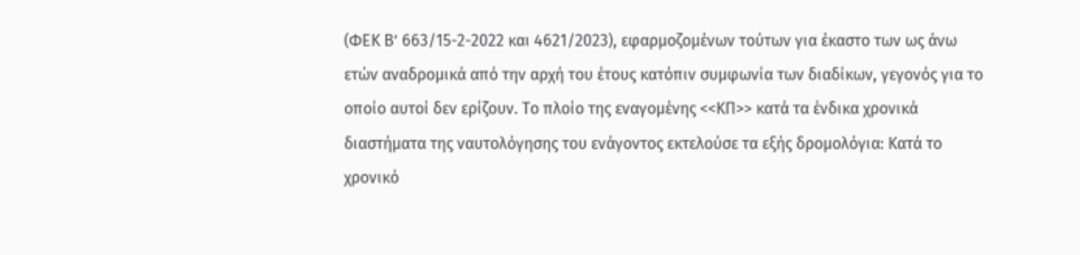(ΦΕΚ Β’ 663/15-2-2022 και 4621/2023), εφαρμοζομένων τούτων για έκαστο των ως άνω ετών αναδρομικά από την αρχή του έτους κατόπιν συμφωνία των διαδίκων, γεγονός για το οποίο αυτοί δεν ερίζουν. Το πλοίο της εναγομένης <<ΚΠ>> κατά τα ένδικα χρονικά διαστήματα της ναυτολόγησης του ενάγοντος εκτελούσε τα εξής δρομολόγια: Κατά το χρονικό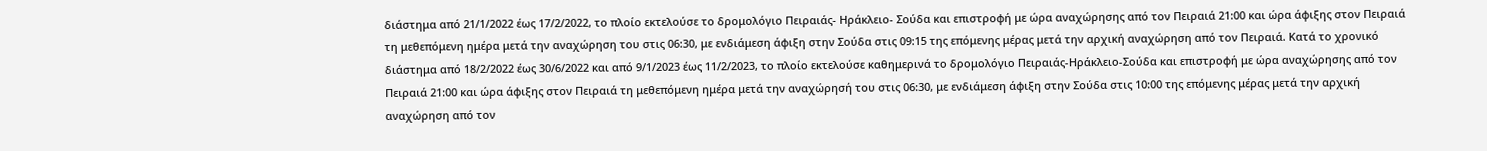διάστημα από 21/1/2022 έως 17/2/2022, το πλοίο εκτελούσε το δρομολόγιο Πειραιάς- Ηράκλειο- Σούδα και επιστροφή με ώρα αναχώρησης από τον Πειραιά 21:00 και ώρα άφιξης στον Πειραιά τη μεθεπόμενη ημέρα μετά την αναχώρηση του στις 06:30, με ενδιάμεση άφιξη στην Σούδα στις 09:15 της επόμενης μέρας μετά την αρχική αναχώρηση από τον Πειραιά. Κατά το χρονικό διάστημα από 18/2/2022 έως 30/6/2022 και από 9/1/2023 έως 11/2/2023, το πλοίο εκτελούσε καθημερινά το δρομολόγιο Πειραιάς-Ηράκλειο-Σούδα και επιστροφή με ώρα αναχώρησης από τον Πειραιά 21:00 και ώρα άφιξης στον Πειραιά τη μεθεπόμενη ημέρα μετά την αναχώρησή του στις 06:30, με ενδιάμεση άφιξη στην Σούδα στις 10:00 της επόμενης μέρας μετά την αρχική αναχώρηση από τον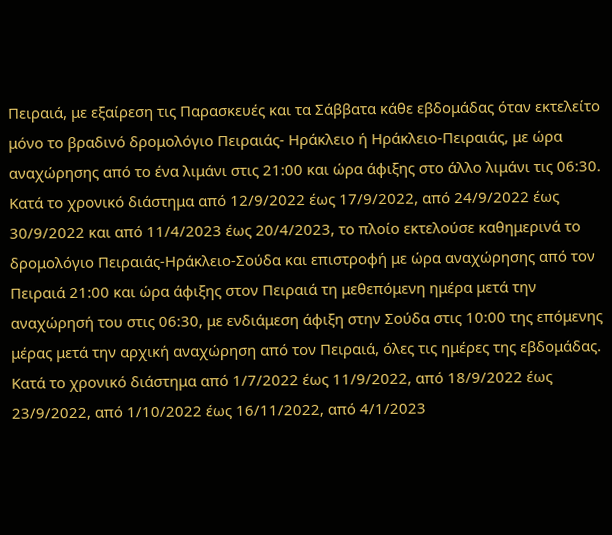Πειραιά, με εξαίρεση τις Παρασκευές και τα Σάββατα κάθε εβδομάδας όταν εκτελείτο μόνο το βραδινό δρομολόγιο Πειραιάς- Ηράκλειο ή Ηράκλειο-Πειραιάς, με ώρα αναχώρησης από το ένα λιμάνι στις 21:00 και ώρα άφιξης στο άλλο λιμάνι τις 06:30. Κατά το χρονικό διάστημα από 12/9/2022 έως 17/9/2022, από 24/9/2022 έως 30/9/2022 και από 11/4/2023 έως 20/4/2023, το πλοίο εκτελούσε καθημερινά το δρομολόγιο Πειραιάς-Ηράκλειο-Σούδα και επιστροφή με ώρα αναχώρησης από τον Πειραιά 21:00 και ώρα άφιξης στον Πειραιά τη μεθεπόμενη ημέρα μετά την αναχώρησή του στις 06:30, με ενδιάμεση άφιξη στην Σούδα στις 10:00 της επόμενης μέρας μετά την αρχική αναχώρηση από τον Πειραιά, όλες τις ημέρες της εβδομάδας. Κατά το χρονικό διάστημα από 1/7/2022 έως 11/9/2022, από 18/9/2022 έως 23/9/2022, από 1/10/2022 έως 16/11/2022, από 4/1/2023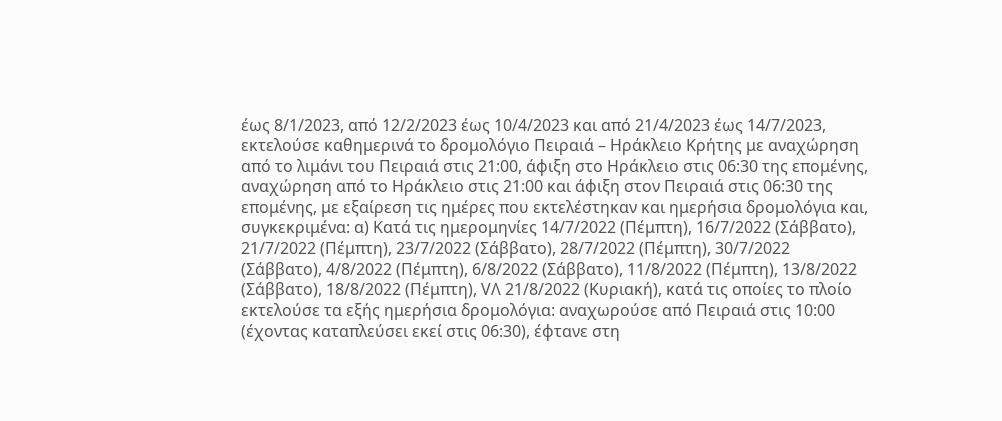έως 8/1/2023, από 12/2/2023 έως 10/4/2023 και από 21/4/2023 έως 14/7/2023, εκτελούσε καθημερινά το δρομολόγιο Πειραιά – Ηράκλειο Κρήτης με αναχώρηση από το λιμάνι του Πειραιά στις 21:00, άφιξη στο Ηράκλειο στις 06:30 της επομένης, αναχώρηση από το Ηράκλειο στις 21:00 και άφιξη στον Πειραιά στις 06:30 της επομένης, με εξαίρεση τις ημέρες που εκτελέστηκαν και ημερήσια δρομολόγια και, συγκεκριμένα: α) Κατά τις ημερομηνίες 14/7/2022 (Πέμπτη), 16/7/2022 (Σάββατο), 21/7/2022 (Πέμπτη), 23/7/2022 (Σάββατο), 28/7/2022 (Πέμπτη), 30/7/2022 (Σάββατο), 4/8/2022 (Πέμπτη), 6/8/2022 (Σάββατο), 11/8/2022 (Πέμπτη), 13/8/2022 (Σάββατο), 18/8/2022 (Πέμπτη), VΛ 21/8/2022 (Κυριακή), κατά τις οποίες το πλοίο εκτελούσε τα εξής ημερήσια δρομολόγια: αναχωρούσε από Πειραιά στις 10:00 (έχοντας καταπλεύσει εκεί στις 06:30), έφτανε στη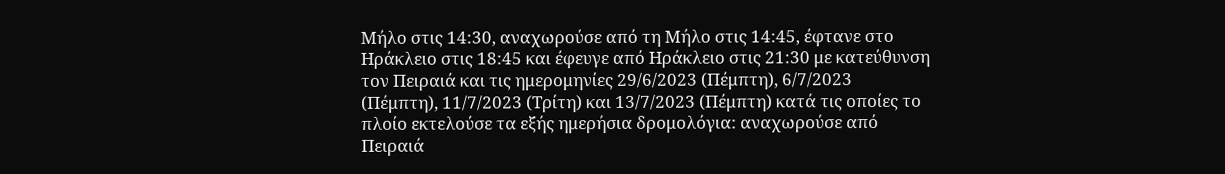Μήλο στις 14:30, αναχωρούσε από τη Μήλο στις 14:45, έφτανε στο Ηράκλειο στις 18:45 και έφευγε από Ηράκλειο στις 21:30 με κατεύθυνση τον Πειραιά και τις ημερομηνίες 29/6/2023 (Πέμπτη), 6/7/2023 (Πέμπτη), 11/7/2023 (Τρίτη) και 13/7/2023 (Πέμπτη) κατά τις οποίες το πλοίο εκτελούσε τα εξής ημερήσια δρομολόγια: αναχωρούσε από Πειραιά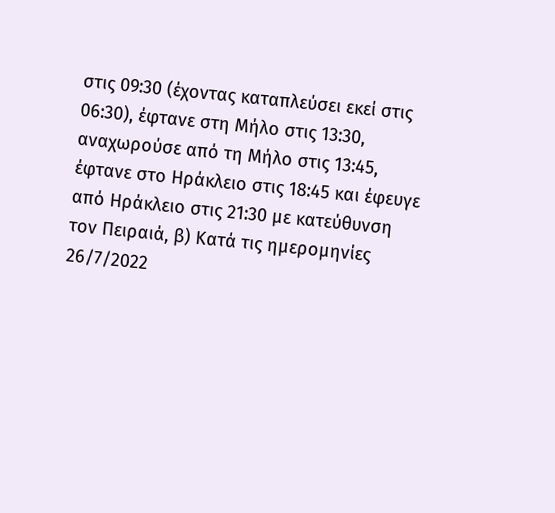στις 09:30 (έχοντας καταπλεύσει εκεί στις 06:30), έφτανε στη Μήλο στις 13:30, αναχωρούσε από τη Μήλο στις 13:45, έφτανε στο Ηράκλειο στις 18:45 και έφευγε από Ηράκλειο στις 21:30 με κατεύθυνση τον Πειραιά, β) Κατά τις ημερομηνίες 26/7/2022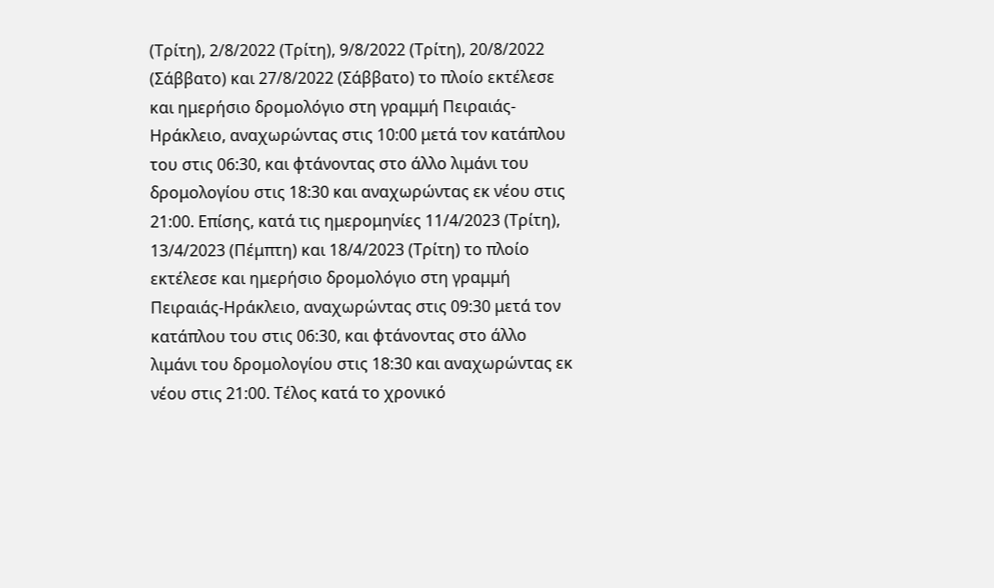(Τρίτη), 2/8/2022 (Τρίτη), 9/8/2022 (Τρίτη), 20/8/2022 (Σάββατο) και 27/8/2022 (Σάββατο) το πλοίο εκτέλεσε και ημερήσιο δρομολόγιο στη γραμμή Πειραιάς-Ηράκλειο, αναχωρώντας στις 10:00 μετά τον κατάπλου του στις 06:30, και φτάνοντας στο άλλο λιμάνι του δρομολογίου στις 18:30 και αναχωρώντας εκ νέου στις 21:00. Επίσης, κατά τις ημερομηνίες 11/4/2023 (Τρίτη), 13/4/2023 (Πέμπτη) και 18/4/2023 (Τρίτη) το πλοίο εκτέλεσε και ημερήσιο δρομολόγιο στη γραμμή Πειραιάς-Ηράκλειο, αναχωρώντας στις 09:30 μετά τον κατάπλου του στις 06:30, και φτάνοντας στο άλλο λιμάνι του δρομολογίου στις 18:30 και αναχωρώντας εκ νέου στις 21:00. Τέλος κατά το χρονικό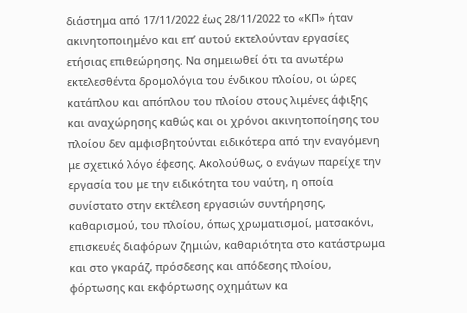διάστημα από 17/11/2022 έως 28/11/2022 το «ΚΠ» ήταν ακινητοποιημένο και επ’ αυτού εκτελούνταν εργασίες ετήσιας επιθεώρησης. Να σημειωθεί ότι τα ανωτέρω εκτελεσθέντα δρομολόγια του ένδικου πλοίου, οι ώρες κατάπλου και απόπλου του πλοίου στους λιμένες άφιξης και αναχώρησης καθώς και οι χρόνοι ακινητοποίησης του πλοίου δεν αμφισβητούνται ειδικότερα από την εναγόμενη με σχετικό λόγο έφεσης. Ακολούθως, ο ενάγων παρείχε την εργασία του με την ειδικότητα του ναύτη, η οποία συνίστατο στην εκτέλεση εργασιών συντήρησης, καθαρισμού, του πλοίου, όπως χρωματισμοί, ματσακόνι, επισκευές διαφόρων ζημιών, καθαριότητα στο κατάστρωμα και στο γκαράζ, πρόσδεσης και απόδεσης πλοίου, φόρτωσης και εκφόρτωσης οχημάτων κα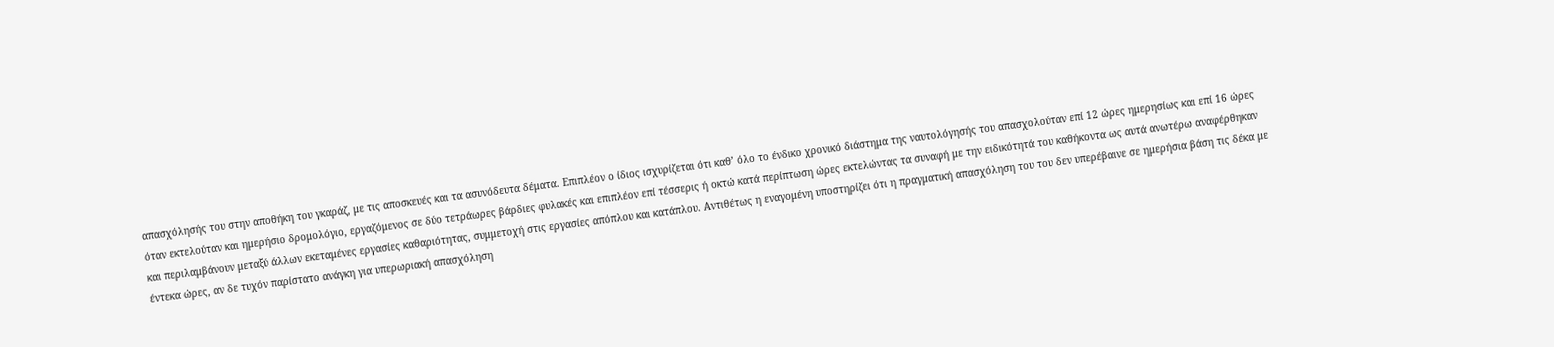απασχόλησής του στην αποθήκη του γκαράζ, με τις αποσκευές και τα ασυνόδευτα δέματα. Επιπλέον ο ίδιος ισχυρίζεται ότι καθ’ όλο το ένδικο χρονικό διάστημα της ναυτολόγησής του απασχολούταν επί 12 ώρες ημερησίως και επί 16 ώρες όταν εκτελούταν και ημερήσιο δρομολόγιο, εργαζόμενος σε δύο τετράωρες βάρδιες φυλακές και επιπλέον επί τέσσερις ή οκτώ κατά περίπτωση ώρες εκτελώντας τα συναφή με την ειδικότητά του καθήκοντα ως αυτά ανωτέρω αναφέρθηκαν και περιλαμβάνουν μεταξύ άλλων εκεταμένες εργασίες καθαριότητας, συμμετοχή στις εργασίες απόπλου και κατάπλου. Αντιθέτως η εναγομένη υποστηρίζει ότι η πραγματική απασχόληση του του δεν υπερέβαινε σε ημερήσια βάση τις δέκα με έντεκα ώρες, αν δε τυχόν παρίστατο ανάγκη για υπερωριακή απασχόληση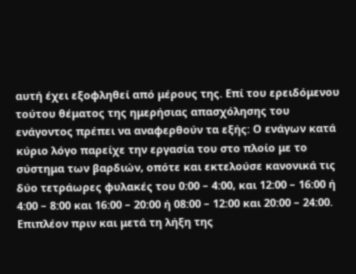αυτή έχει εξοφληθεί από μέρους της. Επί του ερειδόμενου τούτου θέματος της ημερήσιας απασχόλησης του ενάγοντος πρέπει να αναφερθούν τα εξής: Ο ενάγων κατά κύριο λόγο παρείχε την εργασία του στο πλοίο με το σύστημα των βαρδιών, οπότε και εκτελούσε κανονικά τις δύο τετράωρες φυλακές του 0:00 – 4:00, και 12:00 – 16:00 ή 4:00 – 8:00 και 16:00 – 20:00 ή 08:00 – 12:00 και 20:00 – 24:00. Επιπλέον πριν και μετά τη λήξη της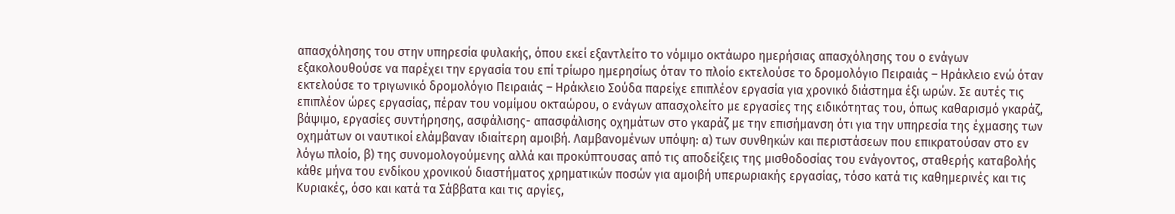απασχόλησης του στην υπηρεσία φυλακής, όπου εκεί εξαντλείτο το νόμιμο οκτάωρο ημερήσιας απασχόλησης του ο ενάγων εξακολουθούσε να παρέχει την εργασία του επί τρίωρο ημερησίως όταν το πλοίο εκτελούσε το δρομολόγιο Πειραιάς – Ηράκλειο ενώ όταν εκτελούσε το τριγωνικό δρομολόγιο Πειραιάς – Ηράκλειο Σούδα παρείχε επιπλέον εργασία για χρονικό διάστημα έξι ωρών. Σε αυτές τις επιπλέον ώρες εργασίας, πέραν του νομίμου οκταώρου, ο ενάγων απασχολείτο με εργασίες της ειδικότητας του, όπως καθαρισμό γκαράζ, βάψιμο, εργασίες συντήρησης, ασφάλισης- απασφάλισης οχημάτων στο γκαράζ με την επισήμανση ότι για την υπηρεσία της έχμασης των οχημάτων οι ναυτικοί ελάμβαναν ιδιαίτερη αμοιβή. Λαμβανομένων υπόψη: α) των συνθηκών και περιστάσεων που επικρατούσαν στο εν λόγω πλοίο, β) της συνομολογούμενης αλλά και προκύπτουσας από τις αποδείξεις της μισθοδοσίας του ενάγοντος, σταθερής καταβολής κάθε μήνα του ενδίκου χρονικού διαστήματος χρηματικών ποσών για αμοιβή υπερωριακής εργασίας, τόσο κατά τις καθημερινές και τις Κυριακές, όσο και κατά τα Σάββατα και τις αργίες,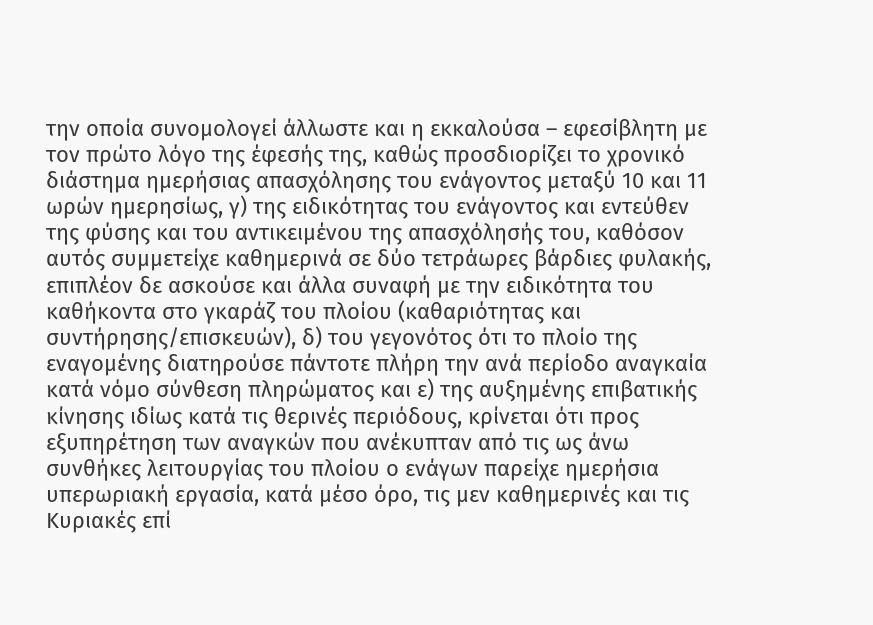την οποία συνομολογεί άλλωστε και η εκκαλούσα – εφεσίβλητη με τον πρώτο λόγο της έφεσής της, καθώς προσδιορίζει το χρονικό διάστημα ημερήσιας απασχόλησης του ενάγοντος μεταξύ 10 και 11 ωρών ημερησίως, γ) της ειδικότητας του ενάγοντος και εντεύθεν της φύσης και του αντικειμένου της απασχόλησής του, καθόσον αυτός συμμετείχε καθημερινά σε δύο τετράωρες βάρδιες φυλακής, επιπλέον δε ασκούσε και άλλα συναφή με την ειδικότητα του καθήκοντα στο γκαράζ του πλοίου (καθαριότητας και συντήρησης/επισκευών), δ) του γεγονότος ότι το πλοίο της εναγομένης διατηρούσε πάντοτε πλήρη την ανά περίοδο αναγκαία κατά νόμο σύνθεση πληρώματος και ε) της αυξημένης επιβατικής κίνησης ιδίως κατά τις θερινές περιόδους, κρίνεται ότι προς εξυπηρέτηση των αναγκών που ανέκυπταν από τις ως άνω συνθήκες λειτουργίας του πλοίου ο ενάγων παρείχε ημερήσια υπερωριακή εργασία, κατά μέσο όρο, τις μεν καθημερινές και τις Κυριακές επί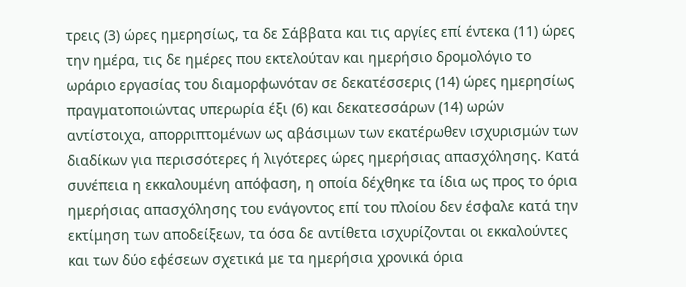τρεις (3) ώρες ημερησίως, τα δε Σάββατα και τις αργίες επί έντεκα (11) ώρες την ημέρα, τις δε ημέρες που εκτελούταν και ημερήσιο δρομολόγιο το ωράριο εργασίας του διαμορφωνόταν σε δεκατέσσερις (14) ώρες ημερησίως πραγματοποιώντας υπερωρία έξι (6) και δεκατεσσάρων (14) ωρών αντίστοιχα, απορριπτομένων ως αβάσιμων των εκατέρωθεν ισχυρισμών των διαδίκων για περισσότερες ή λιγότερες ώρες ημερήσιας απασχόλησης. Κατά συνέπεια η εκκαλουμένη απόφαση, η οποία δέχθηκε τα ίδια ως προς το όρια ημερήσιας απασχόλησης του ενάγοντος επί του πλοίου δεν έσφαλε κατά την εκτίμηση των αποδείξεων, τα όσα δε αντίθετα ισχυρίζονται οι εκκαλούντες και των δύο εφέσεων σχετικά με τα ημερήσια χρονικά όρια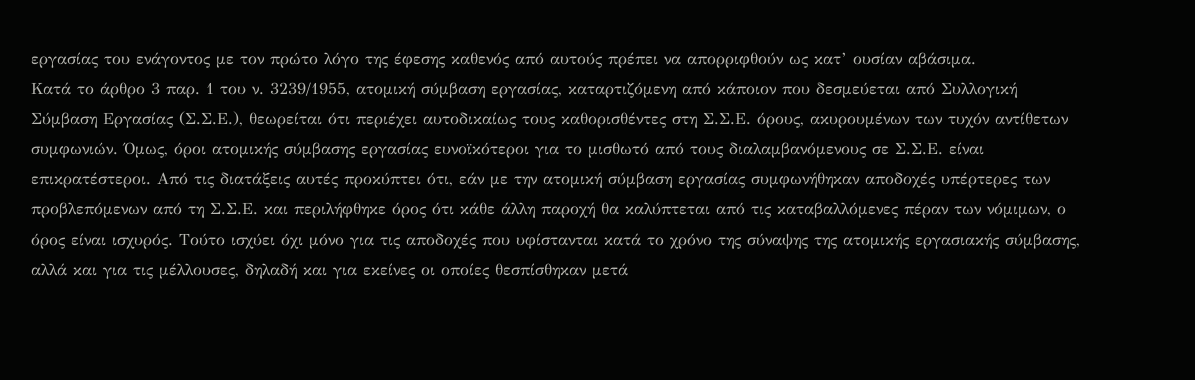εργασίας του ενάγοντος με τον πρώτο λόγο της έφεσης καθενός από αυτούς πρέπει να απορριφθούν ως κατ’ ουσίαν αβάσιμα.
Κατά το άρθρο 3 παρ. 1 του ν. 3239/1955, ατομική σύμβαση εργασίας, καταρτιζόμενη από κάποιον που δεσμεύεται από Συλλογική Σύμβαση Εργασίας (Σ.Σ.Ε.), θεωρείται ότι περιέχει αυτοδικαίως τους καθορισθέντες στη Σ.Σ.Ε. όρους, ακυρουμένων των τυχόν αντίθετων συμφωνιών. Όμως, όροι ατομικής σύμβασης εργασίας ευνοϊκότεροι για το μισθωτό από τους διαλαμβανόμενους σε Σ.Σ.Ε. είναι επικρατέστεροι. Από τις διατάξεις αυτές προκύπτει ότι, εάν με την ατομική σύμβαση εργασίας συμφωνήθηκαν αποδοχές υπέρτερες των προβλεπόμενων από τη Σ.Σ.Ε. και περιλήφθηκε όρος ότι κάθε άλλη παροχή θα καλύπτεται από τις καταβαλλόμενες πέραν των νόμιμων, ο όρος είναι ισχυρός. Τούτο ισχύει όχι μόνο για τις αποδοχές που υφίστανται κατά το χρόνο της σύναψης της ατομικής εργασιακής σύμβασης, αλλά και για τις μέλλουσες, δηλαδή και για εκείνες οι οποίες θεσπίσθηκαν μετά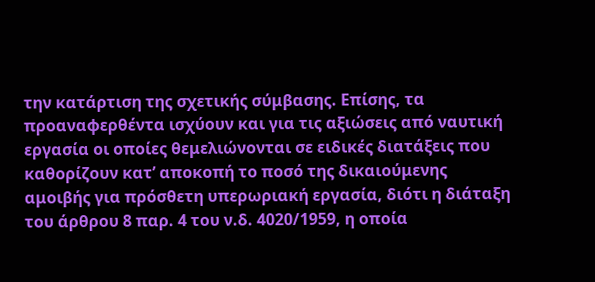την κατάρτιση της σχετικής σύμβασης. Επίσης, τα προαναφερθέντα ισχύουν και για τις αξιώσεις από ναυτική εργασία οι οποίες θεμελιώνονται σε ειδικές διατάξεις που καθορίζουν κατ’ αποκοπή το ποσό της δικαιούμενης αμοιβής για πρόσθετη υπερωριακή εργασία, διότι η διάταξη του άρθρου 8 παρ. 4 του ν.δ. 4020/1959, η οποία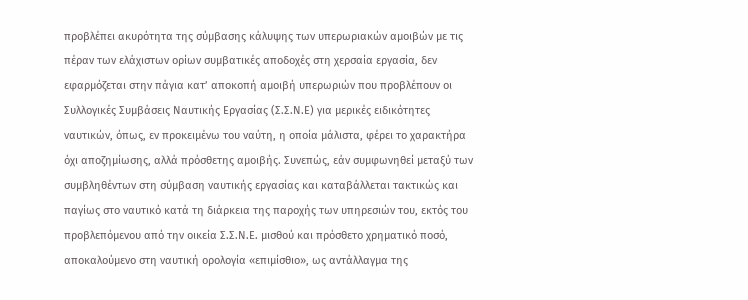προβλέπει ακυρότητα της σύμβασης κάλυψης των υπερωριακών αμοιβών με τις πέραν των ελάχιστων ορίων συμβατικές αποδοχές στη χερσαία εργασία, δεν εφαρμόζεται στην πάγια κατ’ αποκοπή αμοιβή υπερωριών που προβλέπουν οι Συλλογικές Συμβάσεις Ναυτικής Εργασίας (Σ.Σ.Ν.Ε) για μερικές ειδικότητες ναυτικών, όπως, εν προκειμένω του ναύτη, η οποία μάλιστα, φέρει το χαρακτήρα όχι αποζημίωσης, αλλά πρόσθετης αμοιβής. Συνεπώς, εάν συμφωνηθεί μεταξύ των συμβληθέντων στη σύμβαση ναυτικής εργασίας και καταβάλλεται τακτικώς και παγίως στο ναυτικό κατά τη διάρκεια της παροχής των υπηρεσιών του, εκτός του προβλεπόμενου από την οικεία Σ.Σ.Ν.Ε. μισθού και πρόσθετο χρηματικό ποσό, αποκαλούμενο στη ναυτική ορολογία «επιμίσθιο», ως αντάλλαγμα της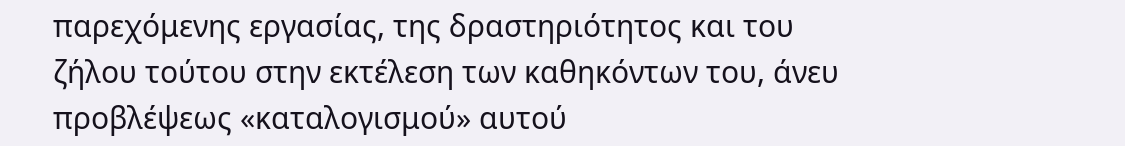παρεχόμενης εργασίας, της δραστηριότητος και του ζήλου τούτου στην εκτέλεση των καθηκόντων του, άνευ προβλέψεως «καταλογισμού» αυτού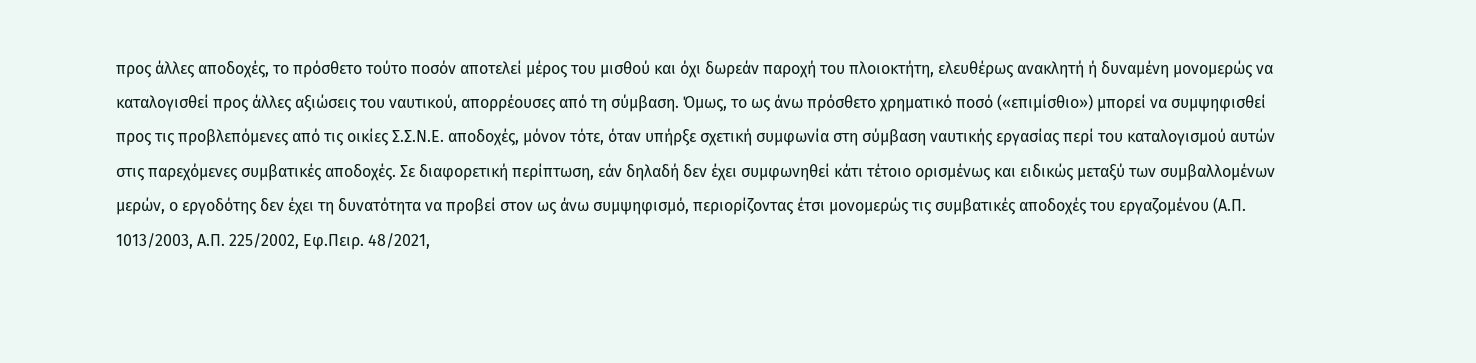προς άλλες αποδοχές, το πρόσθετο τούτο ποσόν αποτελεί μέρος του μισθού και όχι δωρεάν παροχή του πλοιοκτήτη, ελευθέρως ανακλητή ή δυναμένη μονομερώς να καταλογισθεί προς άλλες αξιώσεις του ναυτικού, απορρέουσες από τη σύμβαση. Όμως, το ως άνω πρόσθετο χρηματικό ποσό («επιμίσθιο») μπορεί να συμψηφισθεί προς τις προβλεπόμενες από τις οικίες Σ.Σ.Ν.Ε. αποδοχές, μόνον τότε, όταν υπήρξε σχετική συμφωνία στη σύμβαση ναυτικής εργασίας περί του καταλογισμού αυτών στις παρεχόμενες συμβατικές αποδοχές. Σε διαφορετική περίπτωση, εάν δηλαδή δεν έχει συμφωνηθεί κάτι τέτοιο ορισμένως και ειδικώς μεταξύ των συμβαλλομένων μερών, ο εργοδότης δεν έχει τη δυνατότητα να προβεί στον ως άνω συμψηφισμό, περιορίζοντας έτσι μονομερώς τις συμβατικές αποδοχές του εργαζομένου (Α.Π. 1013/2003, Α.Π. 225/2002, Εφ.Πειρ. 48/2021,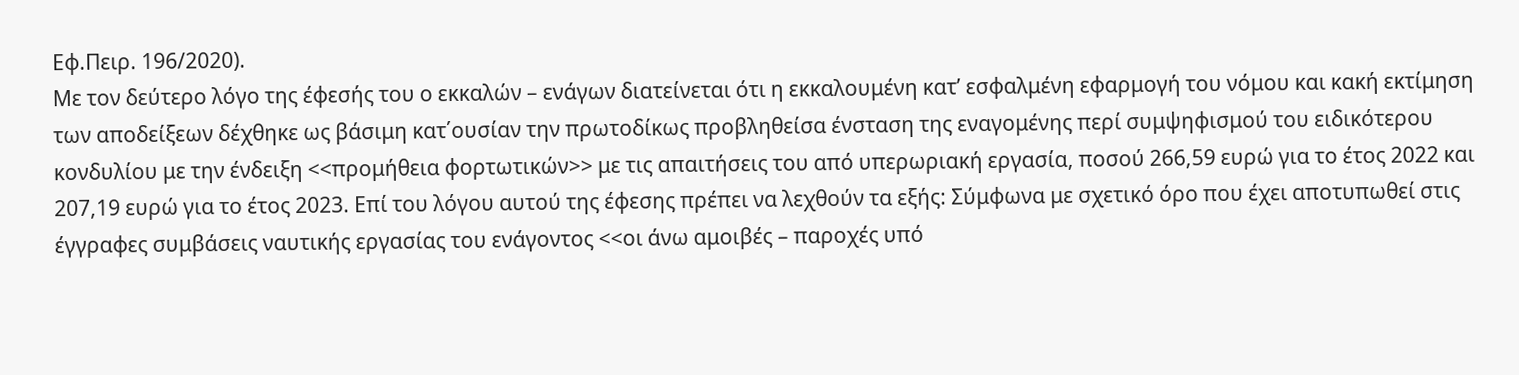Εφ.Πειρ. 196/2020).
Με τον δεύτερο λόγο της έφεσής του ο εκκαλών – ενάγων διατείνεται ότι η εκκαλουμένη κατ’ εσφαλμένη εφαρμογή του νόμου και κακή εκτίμηση των αποδείξεων δέχθηκε ως βάσιμη κατ΄ουσίαν την πρωτοδίκως προβληθείσα ένσταση της εναγομένης περί συμψηφισμού του ειδικότερου κονδυλίου με την ένδειξη <<προμήθεια φορτωτικών>> με τις απαιτήσεις του από υπερωριακή εργασία, ποσού 266,59 ευρώ για το έτος 2022 και 207,19 ευρώ για το έτος 2023. Επί του λόγου αυτού της έφεσης πρέπει να λεχθούν τα εξής: Σύμφωνα με σχετικό όρο που έχει αποτυπωθεί στις έγγραφες συμβάσεις ναυτικής εργασίας του ενάγοντος <<οι άνω αμοιβές – παροχές υπό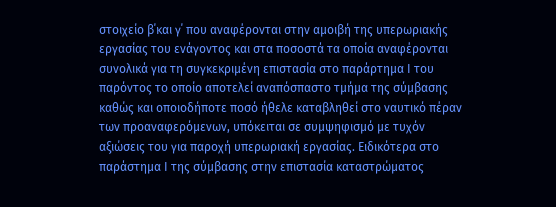στοιχείο β΄και γ΄ που αναφέρονται στην αμοιβή της υπερωριακής εργασίας του ενάγοντος και στα ποσοστά τα οποία αναφέρονται συνολικά για τη συγκεκριμένη επιστασία στο παράρτημα Ι του παρόντος το οποίο αποτελεί αναπόσπαστο τμήμα της σύμβασης καθώς και οποιοδήποτε ποσό ήθελε καταβληθεί στο ναυτικό πέραν των προαναφερόμενων, υπόκειται σε συμψηφισμό με τυχόν αξιώσεις του για παροχή υπερωριακή εργασίας. Ειδικότερα στο παράστημα Ι της σύμβασης στην επιστασία καταστρώματος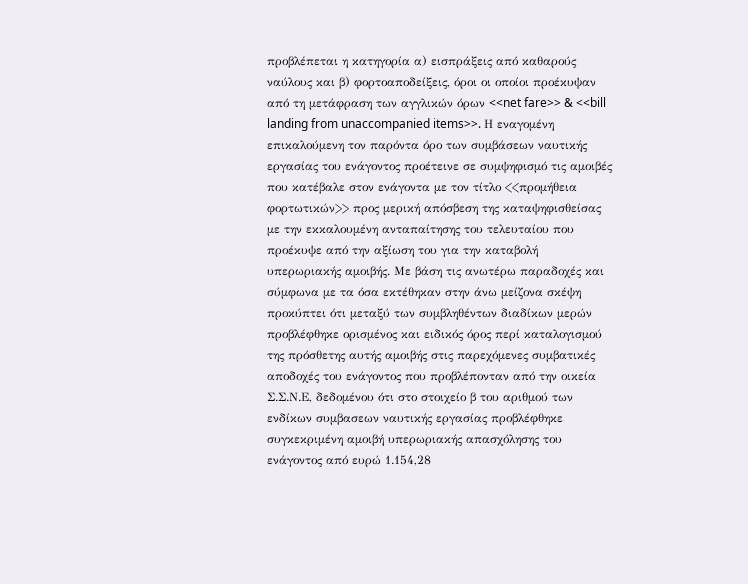προβλέπεται η κατηγορία α) εισπράξεις από καθαρούς ναύλους και β) φορτοαποδείξεις, όροι οι οποίοι προέκυψαν από τη μετάφραση των αγγλικών όρων <<net fare>> & <<bill landing from unaccompanied items>>. Η εναγομένη επικαλούμενη τον παρόντα όρο των συμβάσεων ναυτικής εργασίας του ενάγοντος προέτεινε σε συμψηφισμό τις αμοιβές που κατέβαλε στον ενάγοντα με τον τίτλο <<προμήθεια φορτωτικών>> προς μερική απόσβεση της καταψηφισθείσας με την εκκαλουμένη ανταπαίτησης του τελευταίου που προέκυψε από την αξίωση του για την καταβολή υπερωριακής αμοιβής. Με βάση τις ανωτέρω παραδοχές και σύμφωνα με τα όσα εκτέθηκαν στην άνω μείζονα σκέψη προκύπτει ότι μεταξύ των συμβληθέντων διαδίκων μερών προβλέφθηκε ορισμένος και ειδικός όρος περί καταλογισμού της πρόσθετης αυτής αμοιβής στις παρεχόμενες συμβατικές αποδοχές του ενάγοντος που προβλέπονταν από την οικεία Σ.Σ.Ν.Ε, δεδομένου ότι στο στοιχείο β του αριθμού των ενδίκων συμβασεων ναυτικής εργασίας προβλέφθηκε συγκεκριμένη αμοιβή υπερωριακής απασχόλησης του ενάγοντος από ευρώ 1.154,28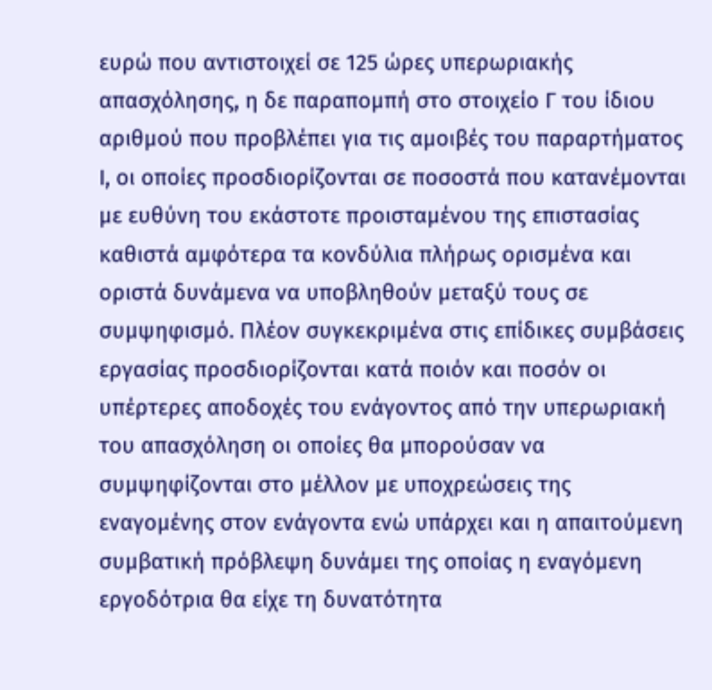ευρώ που αντιστοιχεί σε 125 ώρες υπερωριακής απασχόλησης, η δε παραπομπή στο στοιχείο Γ του ίδιου αριθμού που προβλέπει για τις αμοιβές του παραρτήματος Ι, οι οποίες προσδιορίζονται σε ποσοστά που κατανέμονται με ευθύνη του εκάστοτε προισταμένου της επιστασίας καθιστά αμφότερα τα κονδύλια πλήρως ορισμένα και οριστά δυνάμενα να υποβληθούν μεταξύ τους σε συμψηφισμό. Πλέον συγκεκριμένα στις επίδικες συμβάσεις εργασίας προσδιορίζονται κατά ποιόν και ποσόν οι υπέρτερες αποδοχές του ενάγοντος από την υπερωριακή του απασχόληση οι οποίες θα μπορούσαν να συμψηφίζονται στο μέλλον με υποχρεώσεις της εναγομένης στον ενάγοντα ενώ υπάρχει και η απαιτούμενη συμβατική πρόβλεψη δυνάμει της οποίας η εναγόμενη εργοδότρια θα είχε τη δυνατότητα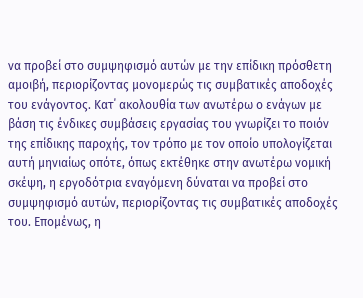να προβεί στο συμψηφισμό αυτών με την επίδικη πρόσθετη αμοιβή, περιορίζοντας μονομερώς τις συμβατικές αποδοχές του ενάγοντος. Κατ΄ ακολουθία των ανωτέρω ο ενάγων με βάση τις ένδικες συμβάσεις εργασίας του γνωρίζει το ποιόν της επίδικης παροχής, τον τρόπο με τον οποίο υπολογίζεται αυτή μηνιαίως οπότε, όπως εκτέθηκε στην ανωτέρω νομική σκέψη, η εργοδότρια εναγόμενη δύναται να προβεί στο συμψηφισμό αυτών, περιορίζοντας τις συμβατικές αποδοχές του. Επομένως, η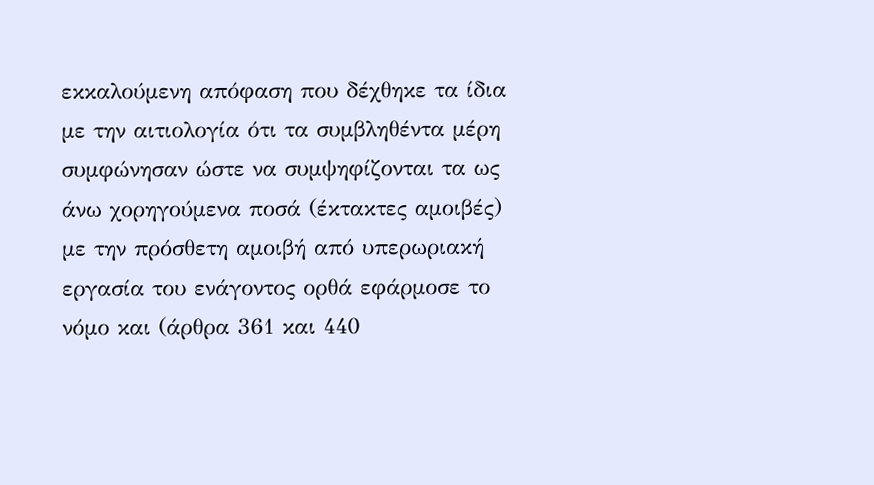εκκαλούμενη απόφαση που δέχθηκε τα ίδια με την αιτιολογία ότι τα συμβληθέντα μέρη συμφώνησαν ώστε να συμψηφίζονται τα ως άνω χορηγούμενα ποσά (έκτακτες αμοιβές) με την πρόσθετη αμοιβή από υπερωριακή εργασία του ενάγοντος ορθά εφάρμοσε το νόμο και (άρθρα 361 και 440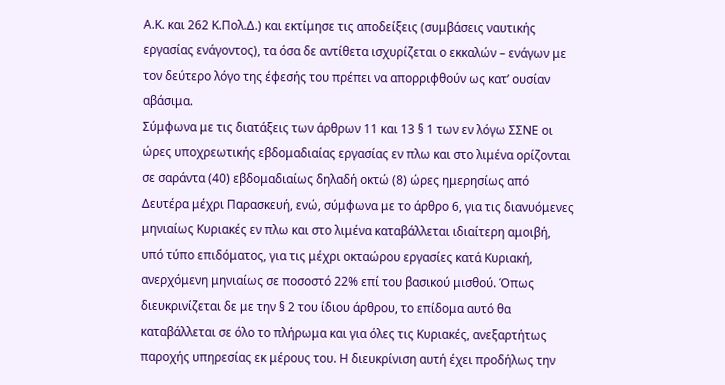Α.Κ. και 262 Κ.Πολ.Δ.) και εκτίμησε τις αποδείξεις (συμβάσεις ναυτικής εργασίας ενάγοντος), τα όσα δε αντίθετα ισχυρίζεται ο εκκαλών – ενάγων με τον δεύτερο λόγο της έφεσής του πρέπει να απορριφθούν ως κατ’ ουσίαν αβάσιμα.
Σύμφωνα με τις διατάξεις των άρθρων 11 και 13 § 1 των εν λόγω ΣΣΝΕ οι ώρες υποχρεωτικής εβδομαδιαίας εργασίας εν πλω και στο λιμένα ορίζονται σε σαράντα (40) εβδομαδιαίως δηλαδή οκτώ (8) ώρες ημερησίως από Δευτέρα μέχρι Παρασκευή, ενώ, σύμφωνα με το άρθρο 6, για τις διανυόμενες μηνιαίως Κυριακές εν πλω και στο λιμένα καταβάλλεται ιδιαίτερη αμοιβή, υπό τύπο επιδόματος, για τις μέχρι οκταώρου εργασίες κατά Κυριακή, ανερχόμενη μηνιαίως σε ποσοστό 22% επί του βασικού μισθού. Όπως διευκρινίζεται δε με την § 2 του ίδιου άρθρου, το επίδομα αυτό θα καταβάλλεται σε όλο το πλήρωμα και για όλες τις Κυριακές, ανεξαρτήτως παροχής υπηρεσίας εκ μέρους του. Η διευκρίνιση αυτή έχει προδήλως την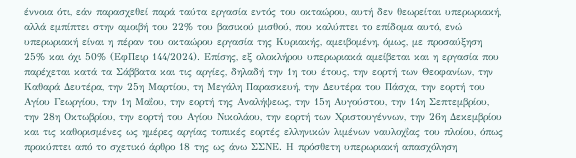έννοια ότι, εάν παρασχεθεί παρά ταύτα εργασία εντός του οκταώρου, αυτή δεν θεωρείται υπερωριακή, αλλά εμπίπτει στην αμοιβή του 22% του βασικού μισθού, που καλύπτει το επίδομα αυτό, ενώ υπερωριακή είναι η πέραν του οκταώρου εργασία της Κυριακής, αμειβομένη, όμως, με προσαύξηση 25% και όχι 50% (ΕφΠειρ 144/2024). Επίσης, εξ ολοκλήρου υπερωριακά αμείβεται και η εργασία που παρέχεται κατά τα Σάββατα και τις αργίες, δηλαδή την 1η του έτους, την εορτή των Θεοφανίων, την Καθαρά Δευτέρα, την 25η Μαρτίου, τη Μεγάλη Παρασκευή, την Δευτέρα του Πάσχα, την εορτή του Αγίου Γεωργίου, την 1η Μαΐου, την εορτή της Αναλήψεως, την 15η Αυγούστου, την 14η Σεπτεμβρίου, την 28η Οκτωβρίου, την εορτή του Αγίου Νικολάου, την εορτή των Χριστουγέννων, την 26η Δεκεμβρίου και τις καθορισμένες ως ημέρες αργίας τοπικές εορτές ελληνικών λιμένων ναυλοχΐας του πλοίου, όπως προκύπτει από το σχετικό άρθρο 18 της ως άνω ΣΣΝΕ. Η πρόσθετη υπερωριακή απασχόληση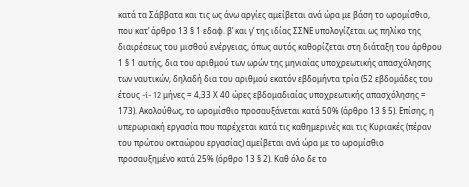κατά τα Σάββατα και τις ως άνω αργίες αμείβεται ανά ώρα με βάση το ωρομίσθιο, που κατ’ άρθρο 13 § 1 εδαφ. β’ και γ’ της ιδίας ΣΣΝΕ υπολογίζεται ως πηλίκο της διαιρέσεως του μισθού ενέργειας, όπως αυτός καθορίζεται στη διάταξη του άρθρου 1 § 1 αυτής, δια του αριθμού των ωρών της μηνιαίας υποχρεωτικής απασχόλησης των ναυτικών, δηλαδή δια του αριθμού εκατόν εβδομήντα τρία (52 εβδομάδες του έτους -i- 12 μήνες = 4,33 Χ 40 ώρες εβδομαδιαίας υποχρεωτικής απασχόλησης = 173). Ακολούθως, το ωρομίσθιο προσαυξάνεται κατά 50% (άρθρο 13 § 5). Επίσης, η υπερωριακή εργασία που παρέχεται κατά τις καθημερινές και τις Κυριακές (πέραν του πρώτου οκταώρου εργασίας) αμείβεται ανά ώρα με το ωρομίσθιο προσαυξημένο κατά 25% (όρθρο 13 § 2). Καθ όλο δε το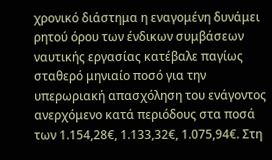χρονικό διάστημα η εναγομένη δυνάμει ρητού όρου των ένδικων συμβάσεων ναυτικής εργασίας κατέβαλε παγίως σταθερό μηνιαίο ποσό για την υπερωριακή απασχόληση του ενάγοντος ανερχόμενο κατά περιόδους στα ποσά των 1.154,28€, 1.133,32€, 1.075,94€. Στη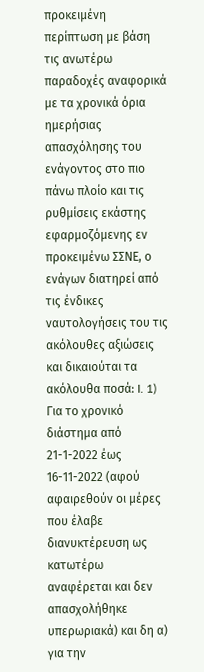προκειμένη περίπτωση με βάση τις ανωτέρω παραδοχές αναφορικά με τα χρονικά όρια ημερήσιας απασχόλησης του ενάγοντος στο πιο πάνω πλοίο και τις ρυθμίσεις εκάστης εφαρμοζόμενης εν προκειμένω ΣΣΝΕ, ο ενάγων διατηρεί από τις ένδικες ναυτολογήσεις του τις ακόλουθες αξιώσεις και δικαιούται τα ακόλουθα ποσά: I. 1) Για το χρονικό διάστημα από 21-1-2022 έως 16-11-2022 (αφού αφαιρεθούν οι μέρες που έλαβε διανυκτέρευση ως κατωτέρω αναφέρεται και δεν απασχολήθηκε υπερωριακά) και δη α) για την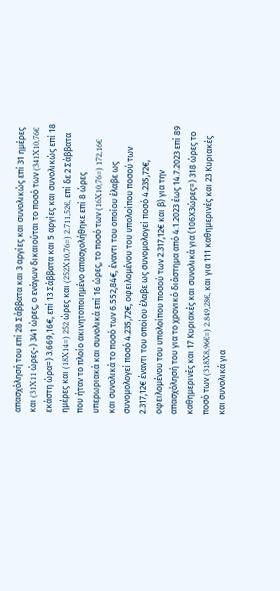απασχόλησή του επί 28 Σάββατα και 3 αργίες και συνολικώς επί 31 ημέρες και (31X11 ώρες-) 341 ώρες, ο ενάγων δικαιούται το ποσό των (341X10,76€ εκάστη ώρα=) 3.669,16€, επί 13 Σάββατα και 5 αργίες και συνολικώς επί 18 ημέρες και (18X14=) 252 ώρες και (252X10,76=) 2.711,52€, επί δε 2 Σάββατα που ήταν το πλοίο ακινητοποιημένο απασχολήθηκε επί 8 ώρες υπερωριακά και συνολικά επί 16 ώρες, το ποσό των (16X10,76=) 172,16€ και συνολικά το ποσό των 6.552,84€, έναντι του οποίου έλαβε ως συνομολογεί ποσό 4.235,72€, οφειλομένου του υπολοίπου ποσού των 2.317,12€ έναντι του οποίου έλαβε ως συνομολογεί ποσό 4.235,72€, οφειλομένου του υπολοίπου ποσού των 2.317,12€ και β) για την απασχόλησή του για το χρονικό διάστημα από 4.1.2023 έως 14.7.2023 επί 89 καθημερινές και 17 Κυριακές και συνολικά για (106Χ3ώρες=) 318 ώρες το ποσό των (318X8,96€=) 2.849,28€, και για 111 καθημερινές και 23 Κυριακές και συνολικά για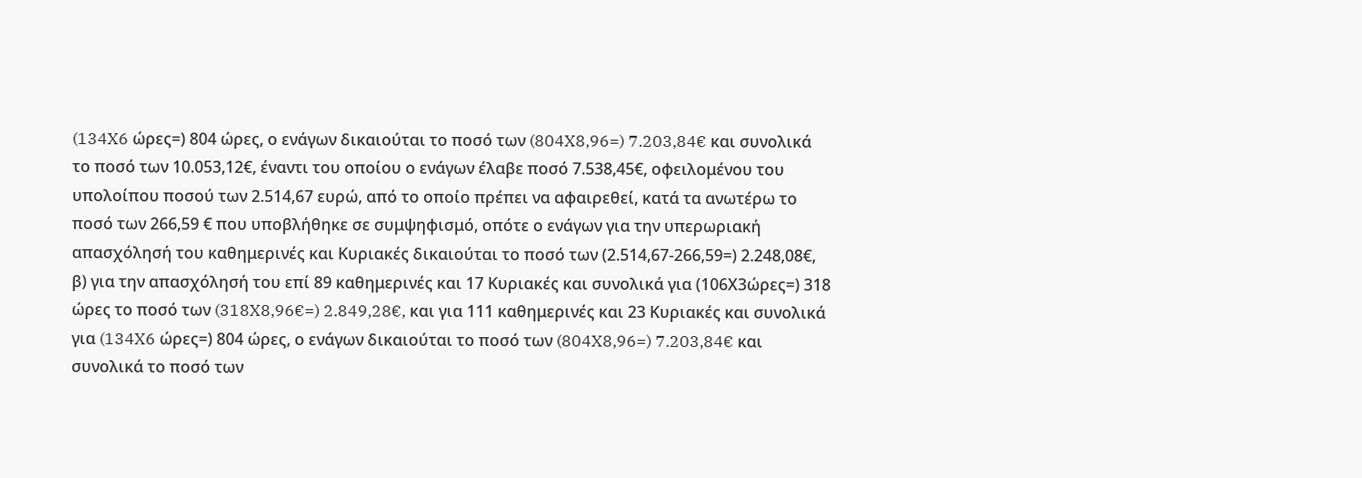(134X6 ώρες=) 804 ώρες, ο ενάγων δικαιούται το ποσό των (804X8,96=) 7.203,84€ και συνολικά το ποσό των 10.053,12€, έναντι του οποίου ο ενάγων έλαβε ποσό 7.538,45€, οφειλομένου του υπολοίπου ποσού των 2.514,67 ευρώ, από το οποίο πρέπει να αφαιρεθεί, κατά τα ανωτέρω το ποσό των 266,59 € που υποβλήθηκε σε συμψηφισμό, οπότε ο ενάγων για την υπερωριακή απασχόλησή του καθημερινές και Κυριακές δικαιούται το ποσό των (2.514,67-266,59=) 2.248,08€, β) για την απασχόλησή του επί 89 καθημερινές και 17 Κυριακές και συνολικά για (106Χ3ώρες=) 318 ώρες το ποσό των (318X8,96€=) 2.849,28€, και για 111 καθημερινές και 23 Κυριακές και συνολικά για (134X6 ώρες=) 804 ώρες, ο ενάγων δικαιούται το ποσό των (804X8,96=) 7.203,84€ και συνολικά το ποσό των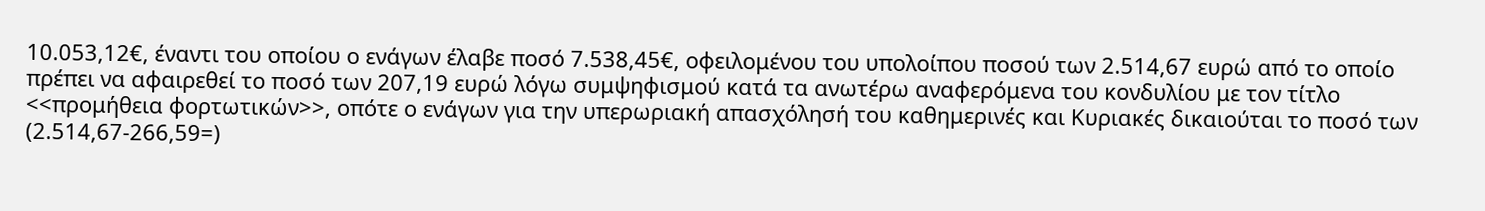10.053,12€, έναντι του οποίου ο ενάγων έλαβε ποσό 7.538,45€, οφειλομένου του υπολοίπου ποσού των 2.514,67 ευρώ από το οποίο πρέπει να αφαιρεθεί το ποσό των 207,19 ευρώ λόγω συμψηφισμού κατά τα ανωτέρω αναφερόμενα του κονδυλίου με τον τίτλο <<προμήθεια φορτωτικών>>, οπότε ο ενάγων για την υπερωριακή απασχόλησή του καθημερινές και Κυριακές δικαιούται το ποσό των (2.514,67-266,59=)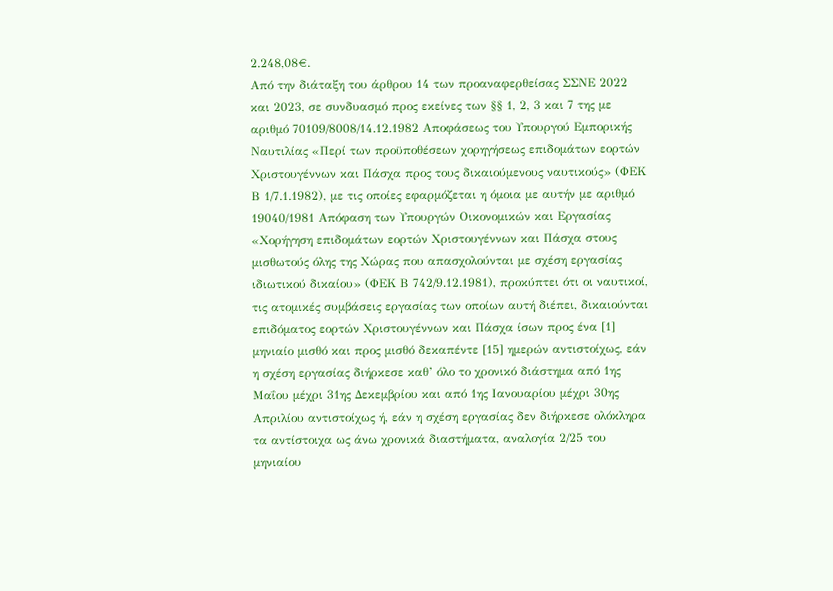2.248,08€.
Από την διάταξη του άρθρου 14 των προαναφερθείσας ΣΣΝΕ 2022 και 2023, σε συνδυασμό προς εκείνες των §§ 1, 2, 3 και 7 της με αριθμό 70109/8008/14.12.1982 Αποφάσεως του Υπουργού Εμπορικής Ναυτιλίας «Περί των προϋποθέσεων χορηγήσεως επιδομάτων εορτών Χριστουγέννων και Πάσχα προς τους δικαιούμενους ναυτικούς» (ΦΕΚ Β 1/7.1.1982), με τις οποίες εφαρμόζεται η όμοια με αυτήν με αριθμό 19040/1981 Απόφαση των Υπουργών Οικονομικών και Εργασίας «Χορήγηση επιδομάτων εορτών Χριστουγέννων και Πάσχα στους μισθωτούς όλης της Χώρας που απασχολούνται με σχέση εργασίας ιδιωτικού δικαίου» (ΦΕΚ Β 742/9.12.1981), προκύπτει ότι οι ναυτικοί, τις ατομικές συμβάσεις εργασίας των οποίων αυτή διέπει, δικαιούνται επιδόματος εορτών Χριστουγέννων και Πάσχα ίσων προς ένα [1] μηνιαίο μισθό και προς μισθό δεκαπέντε [15] ημερών αντιστοίχως, εάν η σχέση εργασίας διήρκεσε καθ’ όλο το χρονικό διάστημα από 1ης Μαΐου μέχρι 31ης Δεκεμβρίου και από 1ης Ιανουαρίου μέχρι 30ης Απριλίου αντιστοίχως ή, εάν η σχέση εργασίας δεν διήρκεσε ολόκληρα τα αντίστοιχα ως άνω χρονικά διαστήματα, αναλογία 2/25 του μηνιαίου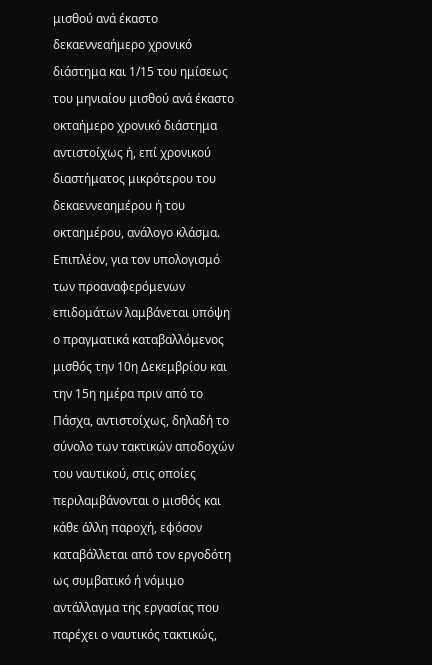μισθού ανά έκαστο δεκαεννεαήμερο χρονικό διάστημα και 1/15 του ημίσεως του μηνιαίου μισθού ανά έκαστο οκταήμερο χρονικό διάστημα αντιστοίχως ή, επί χρονικού διαστήματος μικρότερου του δεκαεννεαημέρου ή του οκταημέρου, ανάλογο κλάσμα. Επιπλέον, για τον υπολογισμό των προαναφερόμενων επιδομάτων λαμβάνεται υπόψη ο πραγματικά καταβαλλόμενος μισθός την 10η Δεκεμβρίου και την 15η ημέρα πριν από το Πάσχα, αντιστοίχως, δηλαδή το σύνολο των τακτικών αποδοχών του ναυτικού, στις οποίες περιλαμβάνονται ο μισθός και κάθε άλλη παροχή, εφόσον καταβάλλεται από τον εργοδότη ως συμβατικό ή νόμιμο αντάλλαγμα της εργασίας που παρέχει ο ναυτικός τακτικώς,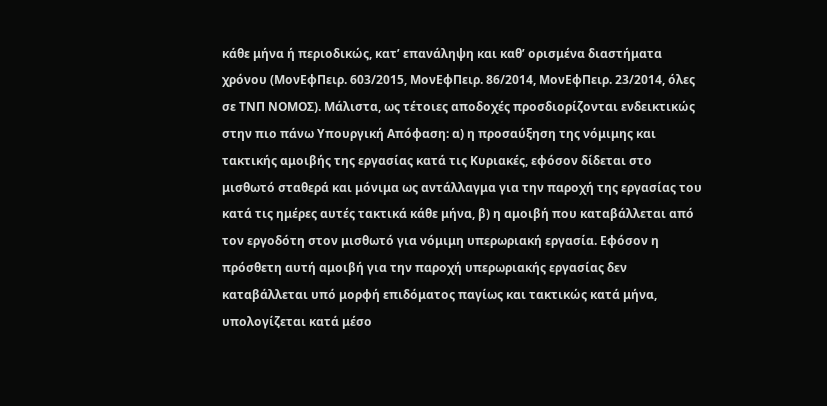κάθε μήνα ή περιοδικώς, κατ’ επανάληψη και καθ’ ορισμένα διαστήματα χρόνου (ΜονΕφΠειρ. 603/2015, ΜονΕφΠειρ. 86/2014, ΜονΕφΠειρ. 23/2014, όλες σε ΤΝΠ ΝΟΜΟΣ). Μάλιστα, ως τέτοιες αποδοχές προσδιορίζονται ενδεικτικώς στην πιο πάνω Υπουργική Απόφαση: α) η προσαύξηση της νόμιμης και τακτικής αμοιβής της εργασίας κατά τις Κυριακές, εφόσον δίδεται στο μισθωτό σταθερά και μόνιμα ως αντάλλαγμα για την παροχή της εργασίας του κατά τις ημέρες αυτές τακτικά κάθε μήνα, β) η αμοιβή που καταβάλλεται από τον εργοδότη στον μισθωτό για νόμιμη υπερωριακή εργασία. Εφόσον η πρόσθετη αυτή αμοιβή για την παροχή υπερωριακής εργασίας δεν καταβάλλεται υπό μορφή επιδόματος παγίως και τακτικώς κατά μήνα, υπολογίζεται κατά μέσο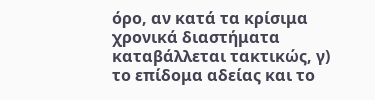όρο, αν κατά τα κρίσιμα χρονικά διαστήματα καταβάλλεται τακτικώς, γ) το επίδομα αδείας και το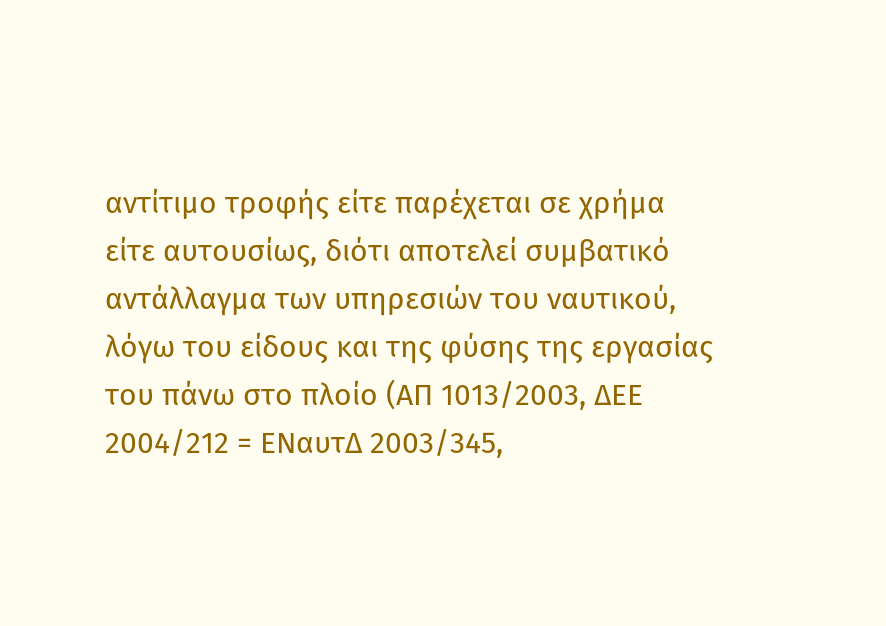αντίτιμο τροφής είτε παρέχεται σε χρήμα είτε αυτουσίως, διότι αποτελεί συμβατικό αντάλλαγμα των υπηρεσιών του ναυτικού, λόγω του είδους και της φύσης της εργασίας του πάνω στο πλοίο (ΑΠ 1013/2003, ΔΕΕ 2004/212 = ΕΝαυτΔ 2003/345,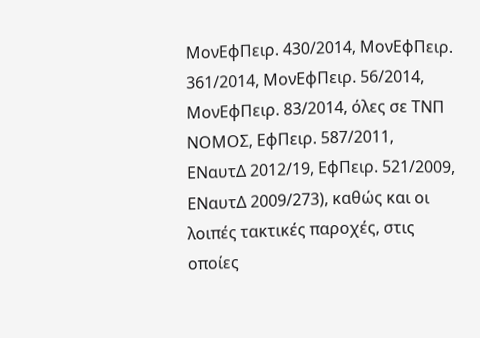ΜονΕφΠειρ. 430/2014, ΜονΕφΠειρ. 361/2014, ΜονΕφΠειρ. 56/2014, ΜονΕφΠειρ. 83/2014, όλες σε ΤΝΠ ΝΟΜΟΣ, ΕφΠειρ. 587/2011, ΕΝαυτΔ 2012/19, ΕφΠειρ. 521/2009, ΕΝαυτΔ 2009/273), καθώς και οι λοιπές τακτικές παροχές, στις οποίες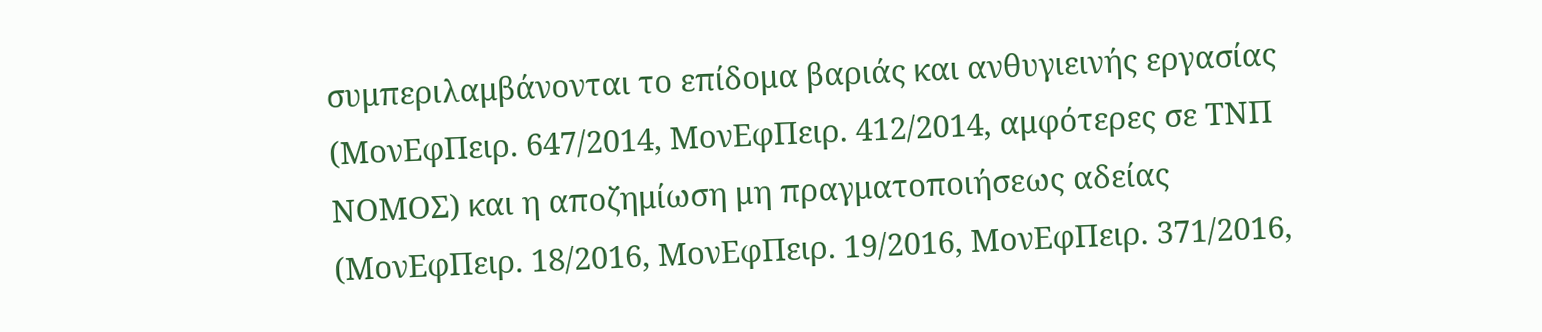συμπεριλαμβάνονται το επίδομα βαριάς και ανθυγιεινής εργασίας (ΜονΕφΠειρ. 647/2014, ΜονΕφΠειρ. 412/2014, αμφότερες σε ΤΝΠ ΝΟΜΟΣ) και η αποζημίωση μη πραγματοποιήσεως αδείας (ΜονΕφΠειρ. 18/2016, ΜονΕφΠειρ. 19/2016, ΜονΕφΠειρ. 371/2016,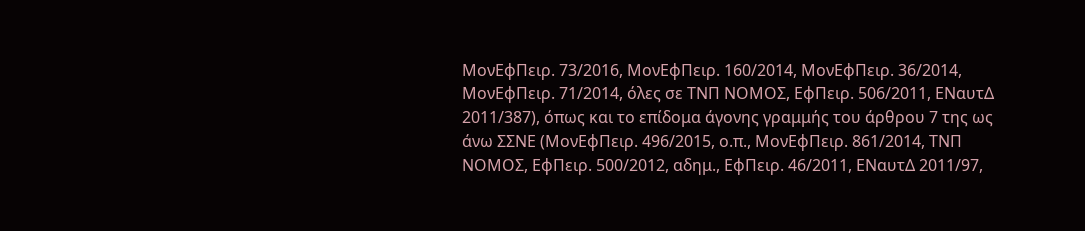ΜονΕφΠειρ. 73/2016, ΜονΕφΠειρ. 160/2014, ΜονΕφΠειρ. 36/2014, ΜονΕφΠειρ. 71/2014, όλες σε ΤΝΠ ΝΟΜΟΣ, ΕφΠειρ. 506/2011, ΕΝαυτΔ 2011/387), όπως και το επίδομα άγονης γραμμής του άρθρου 7 της ως άνω ΣΣΝΕ (ΜονΕφΠειρ. 496/2015, ο.π., ΜονΕφΠειρ. 861/2014, ΤΝΠ ΝΟΜΟΣ, ΕφΠειρ. 500/2012, αδημ., ΕφΠειρ. 46/2011, ΕΝαυτΔ 2011/97,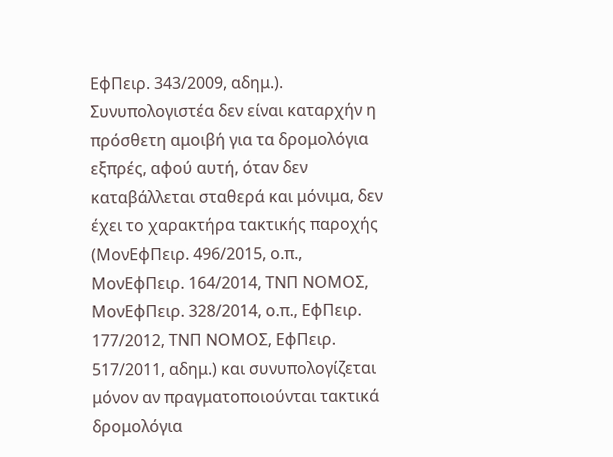ΕφΠειρ. 343/2009, αδημ.). Συνυπολογιστέα δεν είναι καταρχήν η πρόσθετη αμοιβή για τα δρομολόγια εξπρές, αφού αυτή, όταν δεν καταβάλλεται σταθερά και μόνιμα, δεν έχει το χαρακτήρα τακτικής παροχής (ΜονΕφΠειρ. 496/2015, ο.π., ΜονΕφΠειρ. 164/2014, ΤΝΠ ΝΟΜΟΣ, ΜονΕφΠειρ. 328/2014, ο.π., ΕφΠειρ. 177/2012, ΤΝΠ ΝΟΜΟΣ, ΕφΠειρ. 517/2011, αδημ.) και συνυπολογίζεται μόνον αν πραγματοποιούνται τακτικά δρομολόγια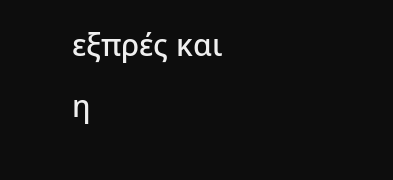εξπρές και η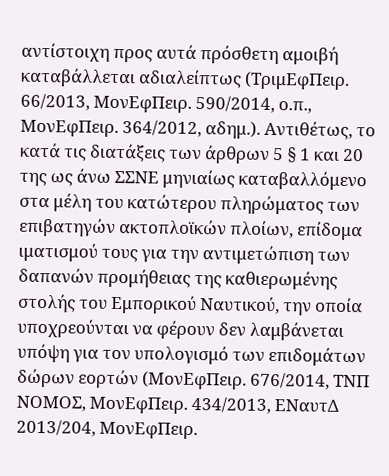αντίστοιχη προς αυτά πρόσθετη αμοιβή καταβάλλεται αδιαλείπτως (ΤριμΕφΠειρ. 66/2013, ΜονΕφΠειρ. 590/2014, ο.π., ΜονΕφΠειρ. 364/2012, αδημ.). Αντιθέτως, το κατά τις διατάξεις των άρθρων 5 § 1 και 20 της ως άνω ΣΣΝΕ μηνιαίως καταβαλλόμενο στα μέλη του κατώτερου πληρώματος των επιβατηγών ακτοπλοϊκών πλοίων, επίδομα ιματισμού τους για την αντιμετώπιση των δαπανών προμήθειας της καθιερωμένης στολής του Εμπορικού Ναυτικού, την οποία υποχρεούνται να φέρουν δεν λαμβάνεται υπόψη για τον υπολογισμό των επιδομάτων δώρων εορτών (ΜονΕφΠειρ. 676/2014, ΤΝΠ ΝΟΜΟΣ, ΜονΕφΠειρ. 434/2013, ΕΝαυτΔ 2013/204, ΜονΕφΠειρ.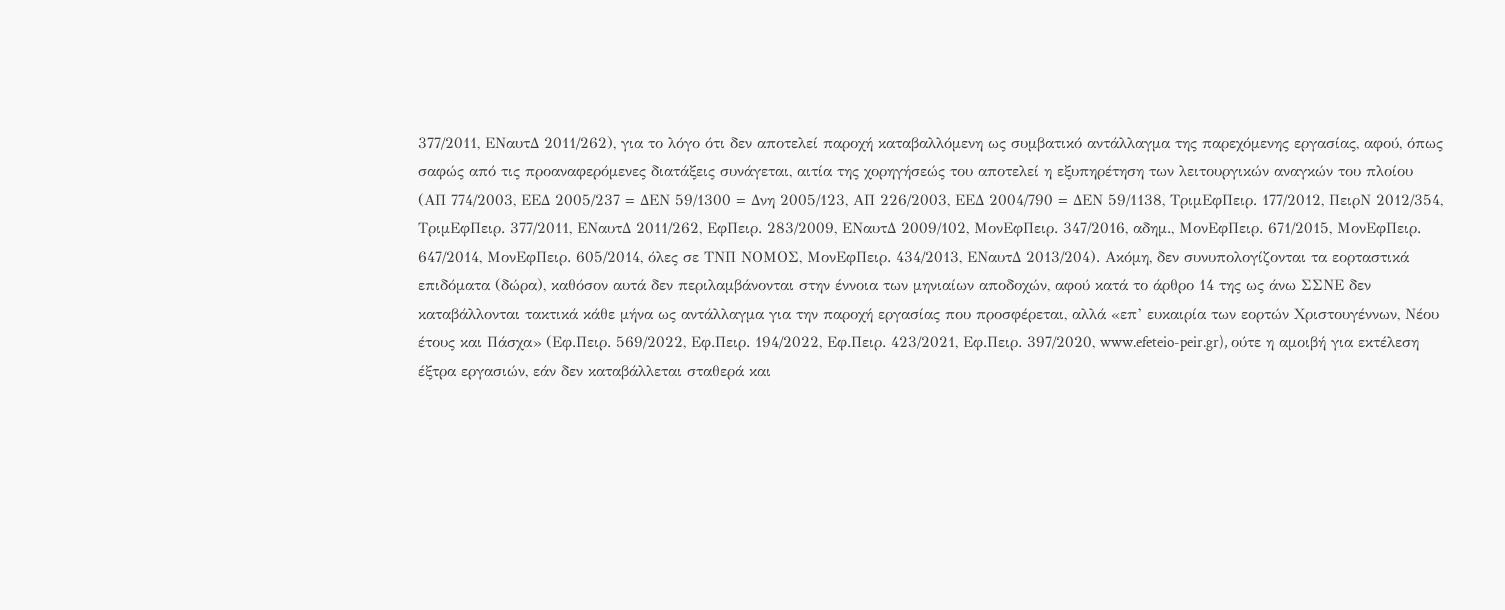377/2011, ΕΝαυτΔ 2011/262), για το λόγο ότι δεν αποτελεί παροχή καταβαλλόμενη ως συμβατικό αντάλλαγμα της παρεχόμενης εργασίας, αφού, όπως σαφώς από τις προαναφερόμενες διατάξεις συνάγεται, αιτία της χορηγήσεώς του αποτελεί η εξυπηρέτηση των λειτουργικών αναγκών του πλοίου (ΑΠ 774/2003, ΕΕΔ 2005/237 = ΔΕΝ 59/1300 = Δνη 2005/123, ΑΠ 226/2003, ΕΕΔ 2004/790 = ΔΕΝ 59/1138, ΤριμΕφΠειρ. 177/2012, ΠειρΝ 2012/354, ΤριμΕφΠειρ. 377/2011, ΕΝαυτΔ 2011/262, ΕφΠειρ. 283/2009, ΕΝαυτΔ 2009/102, ΜονΕφΠειρ. 347/2016, αδημ., ΜονΕφΠειρ. 671/2015, ΜονΕφΠειρ. 647/2014, ΜονΕφΠειρ. 605/2014, όλες σε ΤΝΠ ΝΟΜΟΣ, ΜονΕφΠειρ. 434/2013, ΕΝαυτΔ 2013/204). Ακόμη, δεν συνυπολογίζονται τα εορταστικά επιδόματα (δώρα), καθόσον αυτά δεν περιλαμβάνονται στην έννοια των μηνιαίων αποδοχών, αφού κατά το άρθρο 14 της ως άνω ΣΣΝΕ δεν καταβάλλονται τακτικά κάθε μήνα ως αντάλλαγμα για την παροχή εργασίας που προσφέρεται, αλλά «επ’ ευκαιρία των εορτών Χριστουγέννων, Νέου έτους και Πάσχα» (Εφ.Πειρ. 569/2022, Εφ.Πειρ. 194/2022, Εφ.Πειρ. 423/2021, Εφ.Πειρ. 397/2020, www.efeteio-peir.gr), ούτε η αμοιβή για εκτέλεση έξτρα εργασιών, εάν δεν καταβάλλεται σταθερά και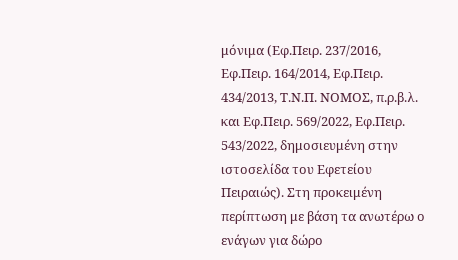μόνιμα (Εφ.Πειρ. 237/2016, Εφ.Πειρ. 164/2014, Εφ.Πειρ. 434/2013, Τ.Ν.Π. ΝΟΜΟΣ, π.ρ.β.λ. και Εφ.Πειρ. 569/2022, Εφ.Πειρ. 543/2022, δημοσιευμένη στην ιστοσελίδα του Εφετείου Πειραιώς). Στη προκειμένη περίπτωση με βάση τα ανωτέρω ο ενάγων για δώρο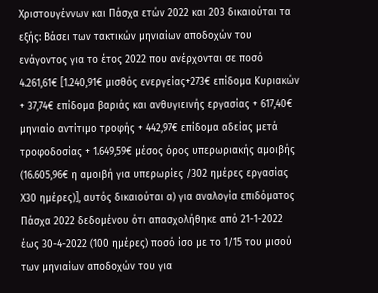Χριστουγέννων και Πάσχα ετών 2022 και 203 δικαιούται τα εξής: Βάσει των τακτικών μηνιαίων αποδοχών του ενάγοντος για το έτος 2022 που ανέρχονται σε ποσό 4.261,61€ [1.240,91€ μισθός ενεργείας+273€ επίδομα Κυριακών + 37,74€ επίδομα βαριάς και ανθυγιεινής εργασίας + 617,40€ μηνιαίο αντίτιμο τροφής + 442,97€ επίδομα αδείας μετά τροφοδοσίας + 1.649,59€ μέσος όρος υπερωριακής αμοιβής (16.605,96€ η αμοιβή για υπερωρίες /302 ημέρες εργασίας Χ30 ημέρες)], αυτός δικαιούται α) για αναλογία επιδόματος Πάσχα 2022 δεδομένου ότι απασχολήθηκε από 21-1-2022 έως 30-4-2022 (100 ημέρες) ποσό ίσο με το 1/15 του μισού των μηνιαίων αποδοχών του για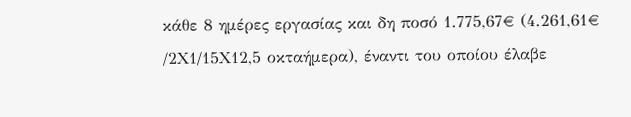κάθε 8 ημέρες εργασίας και δη ποσό 1.775,67€ (4.261,61€ /2Χ1/15Χ12,5 οκταήμερα), έναντι του οποίου έλαβε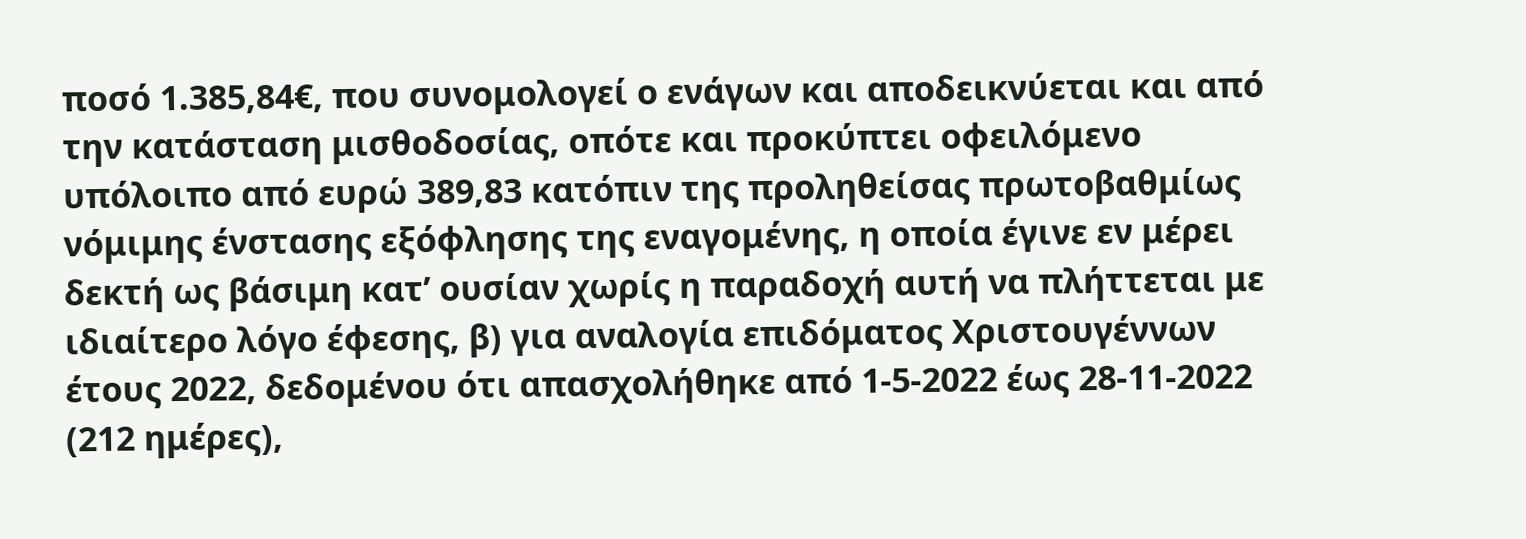ποσό 1.385,84€, που συνομολογεί ο ενάγων και αποδεικνύεται και από την κατάσταση μισθοδοσίας, οπότε και προκύπτει οφειλόμενο υπόλοιπο από ευρώ 389,83 κατόπιν της προληθείσας πρωτοβαθμίως νόμιμης ένστασης εξόφλησης της εναγομένης, η οποία έγινε εν μέρει δεκτή ως βάσιμη κατ’ ουσίαν χωρίς η παραδοχή αυτή να πλήττεται με ιδιαίτερο λόγο έφεσης, β) για αναλογία επιδόματος Χριστουγέννων έτους 2022, δεδομένου ότι απασχολήθηκε από 1-5-2022 έως 28-11-2022 (212 ημέρες),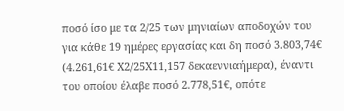ποσό ίσο με τα 2/25 των μηνιαίων αποδοχών του για κάθε 19 ημέρες εργασίας και δη ποσό 3.803,74€ (4.261,61€ Χ2/25Χ11,157 δεκαεννιαήμερα), έναντι του οποίου έλαβε ποσό 2.778,51€, οπότε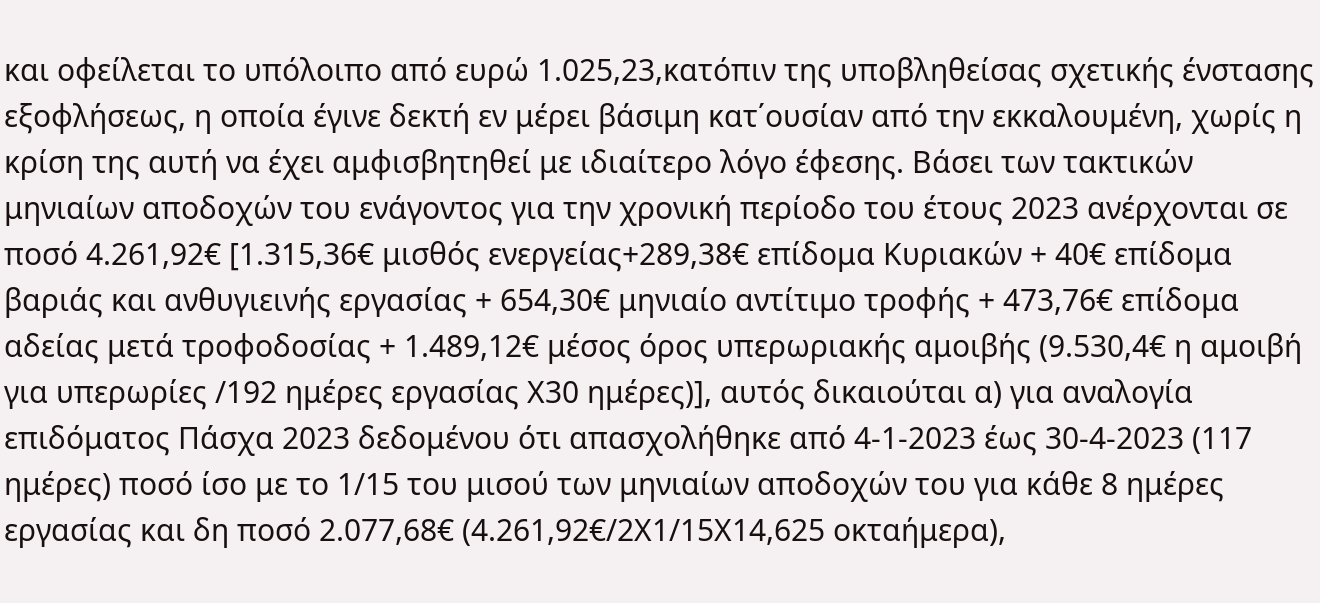και οφείλεται το υπόλοιπο από ευρώ 1.025,23,κατόπιν της υποβληθείσας σχετικής ένστασης εξοφλήσεως, η οποία έγινε δεκτή εν μέρει βάσιμη κατ΄ουσίαν από την εκκαλουμένη, χωρίς η κρίση της αυτή να έχει αμφισβητηθεί με ιδιαίτερο λόγο έφεσης. Βάσει των τακτικών μηνιαίων αποδοχών του ενάγοντος για την χρονική περίοδο του έτους 2023 ανέρχονται σε ποσό 4.261,92€ [1.315,36€ μισθός ενεργείας+289,38€ επίδομα Κυριακών + 40€ επίδομα βαριάς και ανθυγιεινής εργασίας + 654,30€ μηνιαίο αντίτιμο τροφής + 473,76€ επίδομα αδείας μετά τροφοδοσίας + 1.489,12€ μέσος όρος υπερωριακής αμοιβής (9.530,4€ η αμοιβή για υπερωρίες /192 ημέρες εργασίας Χ30 ημέρες)], αυτός δικαιούται α) για αναλογία επιδόματος Πάσχα 2023 δεδομένου ότι απασχολήθηκε από 4-1-2023 έως 30-4-2023 (117 ημέρες) ποσό ίσο με το 1/15 του μισού των μηνιαίων αποδοχών του για κάθε 8 ημέρες εργασίας και δη ποσό 2.077,68€ (4.261,92€/2Χ1/15Χ14,625 οκταήμερα),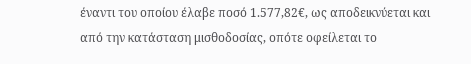έναντι του οποίου έλαβε ποσό 1.577,82€, ως αποδεικνύεται και από την κατάσταση μισθοδοσίας, οπότε οφείλεται το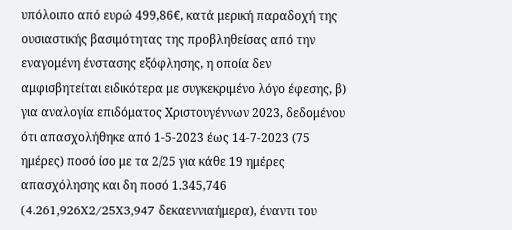υπόλοιπο από ευρώ 499,86€, κατά μερική παραδοχή της ουσιαστικής βασιμότητας της προβληθείσας από την εναγομένη ένστασης εξόφλησης, η οποία δεν αμφισβητείται ειδικότερα με συγκεκριμένο λόγο έφεσης, β) για αναλογία επιδόματος Χριστουγέννων 2023, δεδομένου ότι απασχολήθηκε από 1-5-2023 έως 14-7-2023 (75 ημέρες) ποσό ίσο με τα 2/25 για κάθε 19 ημέρες απασχόλησης και δη ποσό 1.345,746 (4.261,926X2/25X3,947 δεκαεννιαήμερα), έναντι του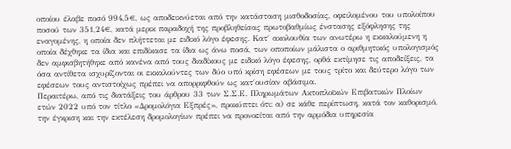οποίου έλαβε ποσό 994,5€, ως αποδεικνύεται από την κατάσταση μισθοδοσίας, οφειλομένου του υπολοίπου ποσού των 351,24€, κατά μερικ παραδοχή της προβληθείσας πρωτοβαθμίως ένστασης εξόφλησης της εναγομένης, η οποία δεν πλήττεται με ειδικό λόγο έφεσης. Κατ΄ ακολουθία των ανωτέρω η εκκαλούμενη η οποία δέχθηκε τα ίδια και επιδίκασε τα ίδια ως άνω ποσά, των οποποίων μάλιστα ο αριθμητικός υπολογισμός δεν αμφισβητήθηκε από κανένα από τους διαδίκους με ειδικό λόγο έφεσης, ορθά εκτίμησε τις αποδείξεις, τα όσα αντίθετα ισχυρίζονται οι εκκαλούντες των δύο υπό κρίση εφέσεων με τους τρίτο και δεύτερο λόγο των εφέσεων τους αντιστοίχως πρέπει να απορριφθούν ως κατ΄ουσίαν αβάσιμα.
Περαιτέρω, από τις διατάξεις του άρθρου 33 των Σ.Σ.Ε. Πληρωμάτων Ακτοπλοϊκών Επιβατικών Πλοίων ετών 2022 υπό τον τίτλο «Δρομολόγια Εξπρές», προκύπτει ότι: α) σε κάθε περίπτωση, κατά τον καθορισμό, την έγκριση και την εκτέλεση δρομολογίων πρέπει να προνοείται από την αρμόδια υπηρεσία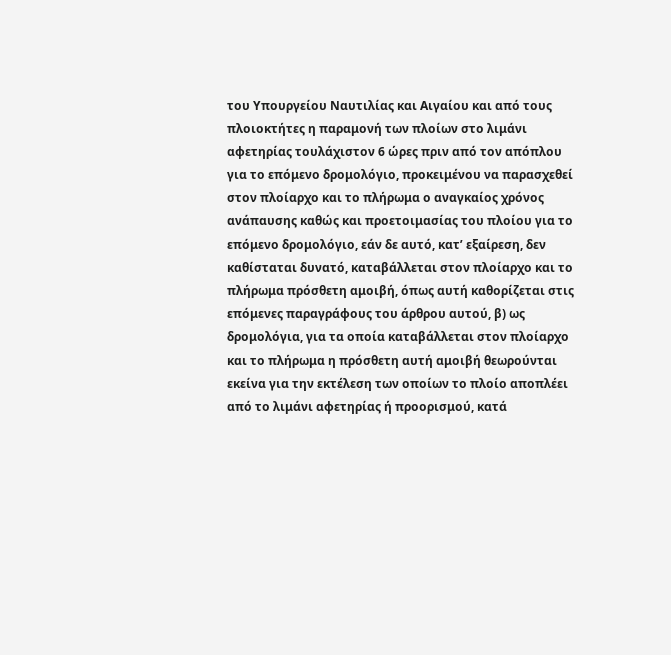του Υπουργείου Ναυτιλίας και Αιγαίου και από τους πλοιοκτήτες η παραμονή των πλοίων στο λιμάνι αφετηρίας τουλάχιστον 6 ώρες πριν από τον απόπλου για το επόμενο δρομολόγιο, προκειμένου να παρασχεθεί στον πλοίαρχο και το πλήρωμα ο αναγκαίος χρόνος ανάπαυσης καθώς και προετοιμασίας του πλοίου για το επόμενο δρομολόγιο, εάν δε αυτό, κατ’ εξαίρεση, δεν καθίσταται δυνατό, καταβάλλεται στον πλοίαρχο και το πλήρωμα πρόσθετη αμοιβή, όπως αυτή καθορίζεται στις επόμενες παραγράφους του άρθρου αυτού, β) ως δρομολόγια, για τα οποία καταβάλλεται στον πλοίαρχο και το πλήρωμα η πρόσθετη αυτή αμοιβή θεωρούνται εκείνα για την εκτέλεση των οποίων το πλοίο αποπλέει από το λιμάνι αφετηρίας ή προορισμού, κατά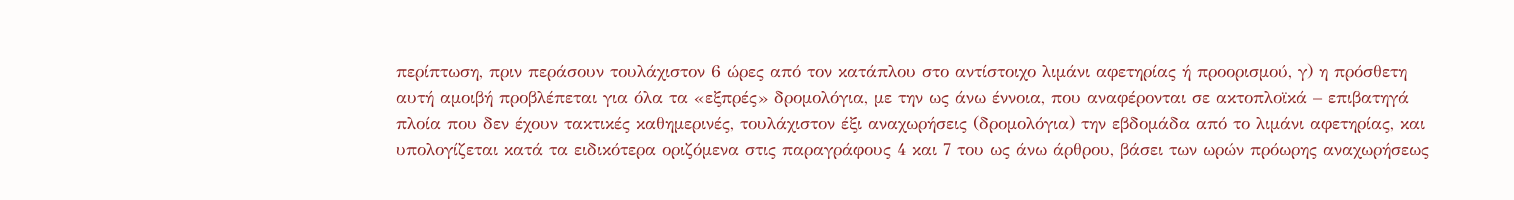περίπτωση, πριν περάσουν τουλάχιστον 6 ώρες από τον κατάπλου στο αντίστοιχο λιμάνι αφετηρίας ή προορισμού, γ) η πρόσθετη αυτή αμοιβή προβλέπεται για όλα τα «εξπρές» δρομολόγια, με την ως άνω έννοια, που αναφέρονται σε ακτοπλοϊκά – επιβατηγά πλοία που δεν έχουν τακτικές καθημερινές, τουλάχιστον έξι αναχωρήσεις (δρομολόγια) την εβδομάδα από το λιμάνι αφετηρίας, και υπολογίζεται κατά τα ειδικότερα οριζόμενα στις παραγράφους 4 και 7 του ως άνω άρθρου, βάσει των ωρών πρόωρης αναχωρήσεως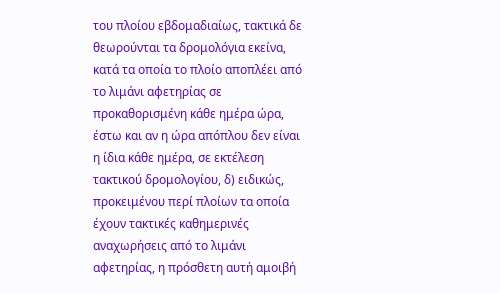του πλοίου εβδομαδιαίως, τακτικά δε θεωρούνται τα δρομολόγια εκείνα, κατά τα οποία το πλοίο αποπλέει από το λιμάνι αφετηρίας σε προκαθορισμένη κάθε ημέρα ώρα, έστω και αν η ώρα απόπλου δεν είναι η ίδια κάθε ημέρα, σε εκτέλεση τακτικού δρομολογίου, δ) ειδικώς, προκειμένου περί πλοίων τα οποία έχουν τακτικές καθημερινές αναχωρήσεις από το λιμάνι αφετηρίας, η πρόσθετη αυτή αμοιβή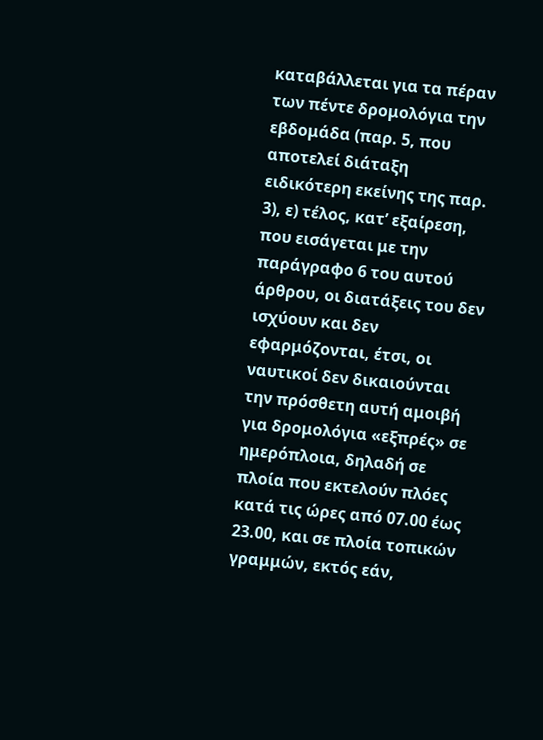καταβάλλεται για τα πέραν των πέντε δρομολόγια την εβδομάδα (παρ. 5, που αποτελεί διάταξη ειδικότερη εκείνης της παρ. 3), ε) τέλος, κατ’ εξαίρεση, που εισάγεται με την παράγραφο 6 του αυτού άρθρου, οι διατάξεις του δεν ισχύουν και δεν εφαρμόζονται, έτσι, οι ναυτικοί δεν δικαιούνται την πρόσθετη αυτή αμοιβή για δρομολόγια «εξπρές» σε ημερόπλοια, δηλαδή σε πλοία που εκτελούν πλόες κατά τις ώρες από 07.00 έως 23.00, και σε πλοία τοπικών γραμμών, εκτός εάν,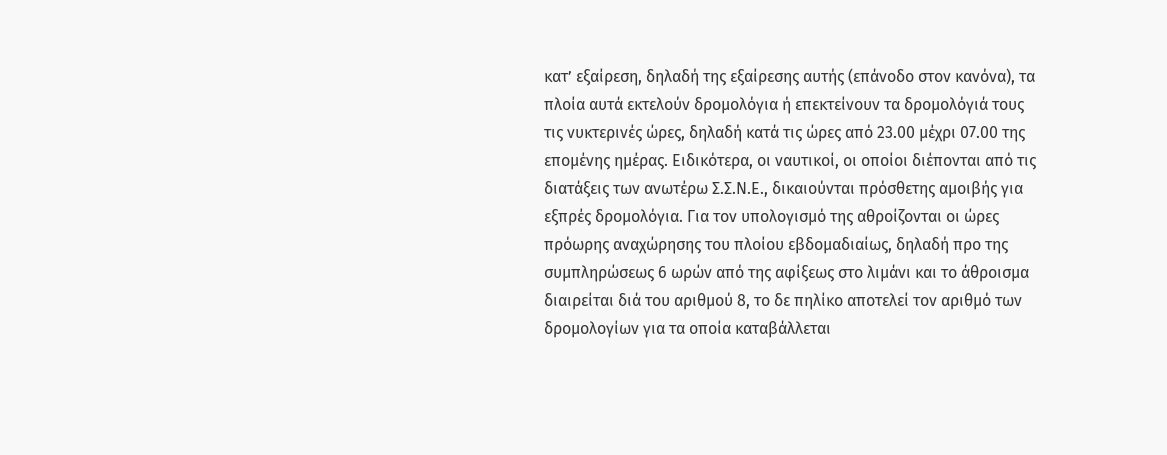κατ’ εξαίρεση, δηλαδή της εξαίρεσης αυτής (επάνοδο στον κανόνα), τα πλοία αυτά εκτελούν δρομολόγια ή επεκτείνουν τα δρομολόγιά τους τις νυκτερινές ώρες, δηλαδή κατά τις ώρες από 23.00 μέχρι 07.00 της επομένης ημέρας. Ειδικότερα, οι ναυτικοί, οι οποίοι διέπονται από τις διατάξεις των ανωτέρω Σ.Σ.Ν.Ε., δικαιούνται πρόσθετης αμοιβής για εξπρές δρομολόγια. Για τον υπολογισμό της αθροίζονται οι ώρες πρόωρης αναχώρησης του πλοίου εβδομαδιαίως, δηλαδή προ της συμπληρώσεως 6 ωρών από της αφίξεως στο λιμάνι και το άθροισμα διαιρείται διά του αριθμού 8, το δε πηλίκο αποτελεί τον αριθμό των δρομολογίων για τα οποία καταβάλλεται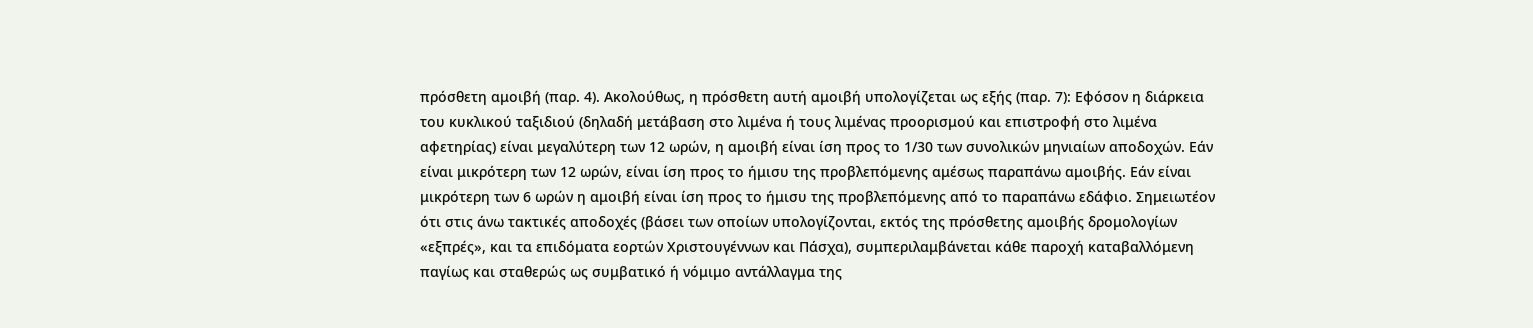πρόσθετη αμοιβή (παρ. 4). Ακολούθως, η πρόσθετη αυτή αμοιβή υπολογίζεται ως εξής (παρ. 7): Εφόσον η διάρκεια του κυκλικού ταξιδιού (δηλαδή μετάβαση στο λιμένα ή τους λιμένας προορισμού και επιστροφή στο λιμένα αφετηρίας) είναι μεγαλύτερη των 12 ωρών, η αμοιβή είναι ίση προς το 1/30 των συνολικών μηνιαίων αποδοχών. Εάν είναι μικρότερη των 12 ωρών, είναι ίση προς το ήμισυ της προβλεπόμενης αμέσως παραπάνω αμοιβής. Εάν είναι μικρότερη των 6 ωρών η αμοιβή είναι ίση προς το ήμισυ της προβλεπόμενης από το παραπάνω εδάφιο. Σημειωτέον ότι στις άνω τακτικές αποδοχές (βάσει των οποίων υπολογίζονται, εκτός της πρόσθετης αμοιβής δρομολογίων «εξπρές», και τα επιδόματα εορτών Χριστουγέννων και Πάσχα), συμπεριλαμβάνεται κάθε παροχή καταβαλλόμενη παγίως και σταθερώς ως συμβατικό ή νόμιμο αντάλλαγμα της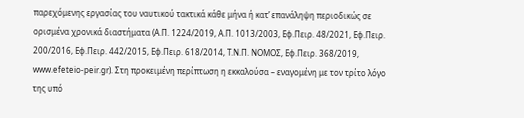παρεχόμενης εργασίας του ναυτικού τακτικά κάθε μήνα ή κατ’ επανάληψη περιοδικώς σε ορισμένα χρονικά διαστήματα (Α.Π. 1224/2019, Α.Π. 1013/2003, Εφ.Πειρ. 48/2021, Εφ.Πειρ. 200/2016, Εφ.Πειρ. 442/2015, Εφ.Πειρ. 618/2014, Τ.Ν.Π. ΝΟΜΟΣ, Εφ.Πειρ. 368/2019, www.efeteio-peir.gr). Στη προκειμένη περίπτωση η εκκαλούσα – εναγομένη με τον τρίτο λόγο της υπό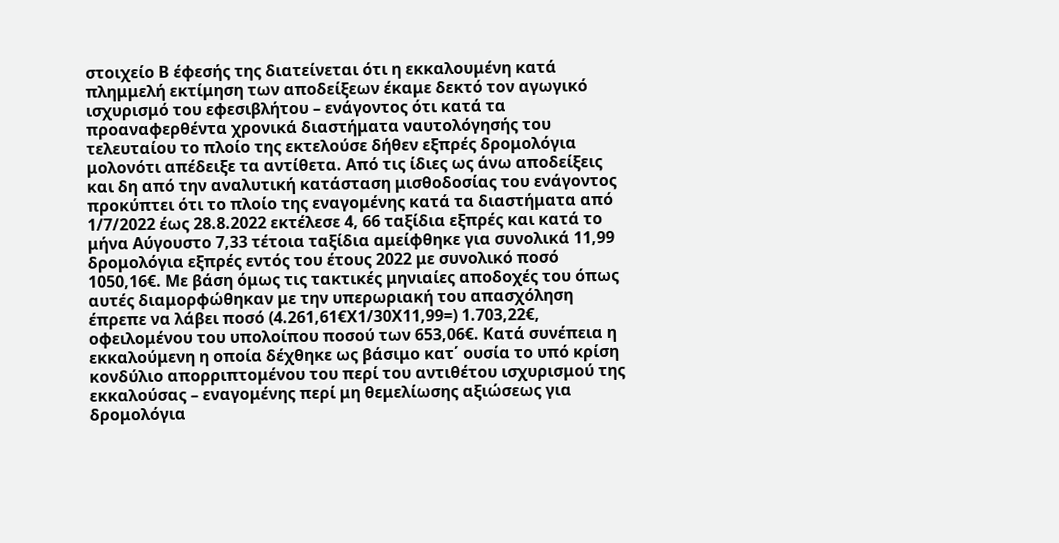στοιχείο Β έφεσής της διατείνεται ότι η εκκαλουμένη κατά πλημμελή εκτίμηση των αποδείξεων έκαμε δεκτό τον αγωγικό ισχυρισμό του εφεσιβλήτου – ενάγοντος ότι κατά τα προαναφερθέντα χρονικά διαστήματα ναυτολόγησής του τελευταίου το πλοίο της εκτελούσε δήθεν εξπρές δρομολόγια μολονότι απέδειξε τα αντίθετα. Από τις ίδιες ως άνω αποδείξεις και δη από την αναλυτική κατάσταση μισθοδοσίας του ενάγοντος προκύπτει ότι το πλοίο της εναγομένης κατά τα διαστήματα από 1/7/2022 έως 28.8.2022 εκτέλεσε 4, 66 ταξίδια εξπρές και κατά το μήνα Αύγουστο 7,33 τέτοια ταξίδια αμείφθηκε για συνολικά 11,99 δρομολόγια εξπρές εντός του έτους 2022 με συνολικό ποσό 1050,16€. Με βάση όμως τις τακτικές μηνιαίες αποδοχές του όπως αυτές διαμορφώθηκαν με την υπερωριακή του απασχόληση έπρεπε να λάβει ποσό (4.261,61€Χ1/30Χ11,99=) 1.703,22€, οφειλομένου του υπολοίπου ποσού των 653,06€. Κατά συνέπεια η εκκαλούμενη η οποία δέχθηκε ως βάσιμο κατ΄ ουσία το υπό κρίση κονδύλιο απορριπτομένου του περί του αντιθέτου ισχυρισμού της εκκαλούσας – εναγομένης περί μη θεμελίωσης αξιώσεως για δρομολόγια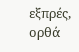εξπρές, ορθά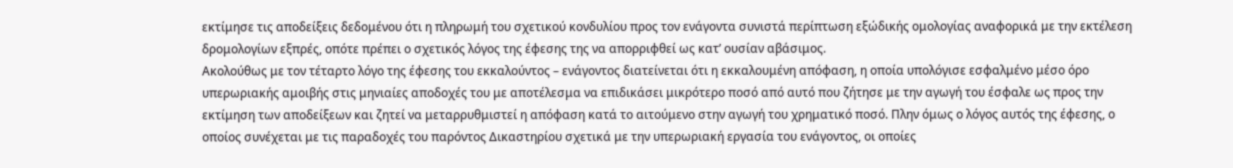εκτίμησε τις αποδείξεις δεδομένου ότι η πληρωμή του σχετικού κονδυλίου προς τον ενάγοντα συνιστά περίπτωση εξώδικής ομολογίας αναφορικά με την εκτέλεση δρομολογίων εξπρές, οπότε πρέπει ο σχετικός λόγος της έφεσης της να απορριφθεί ως κατ’ ουσίαν αβάσιμος.
Ακολούθως με τον τέταρτο λόγο της έφεσης του εκκαλούντος – ενάγοντος διατείνεται ότι η εκκαλουμένη απόφαση, η οποία υπολόγισε εσφαλμένο μέσο όρο υπερωριακής αμοιβής στις μηνιαίες αποδοχές του με αποτέλεσμα να επιδικάσει μικρότερο ποσό από αυτό που ζήτησε με την αγωγή του έσφαλε ως προς την εκτίμηση των αποδείξεων και ζητεί να μεταρρυθμιστεί η απόφαση κατά το αιτούμενο στην αγωγή του χρηματικό ποσό. Πλην όμως ο λόγος αυτός της έφεσης, ο οποίος συνέχεται με τις παραδοχές του παρόντος Δικαστηρίου σχετικά με την υπερωριακή εργασία του ενάγοντος, οι οποίες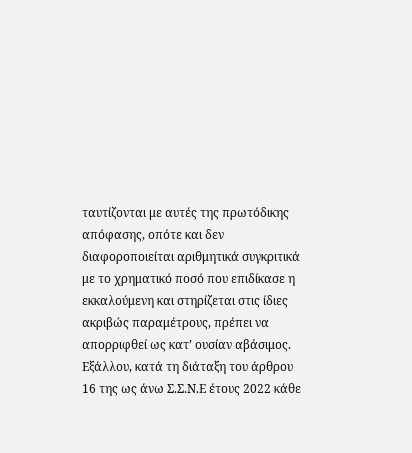ταυτίζονται με αυτές της πρωτόδικης απόφασης, οπότε και δεν διαφοροποιείται αριθμητικά συγκριτικά με το χρηματικό ποσό που επιδίκασε η εκκαλούμενη και στηρίζεται στις ίδιες ακριβώς παραμέτρους, πρέπει να απορριφθεί ως κατ’ ουσίαν αβάσιμος.
Εξάλλου, κατά τη διάταξη του άρθρου 16 της ως άνω Σ.Σ.Ν.Ε έτους 2022 κάθε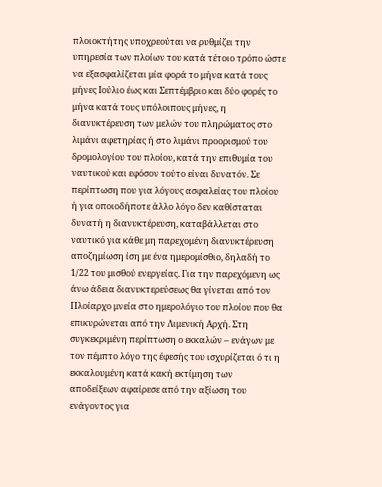πλοιοκτήτης υποχρεούται να ρυθμίζει την υπηρεσία των πλοίων του κατά τέτοιο τρόπο ώστε να εξασφαλίζεται μία φορά το μήνα κατά τους μήνες Ιούλιο έως και Σεπτέμβριο και δύο φορές το μήνα κατά τους υπόλοιπους μήνες, η διανυκτέρευση των μελών του πληρώματος στο λιμάνι αφετηρίας ή στο λιμάνι προορισμού του δρομολογίου του πλοίου, κατά την επιθυμία του ναυτικού και εφόσον τούτο είναι δυνατόν. Σε περίπτωση που για λόγους ασφαλείας του πλοίου ή για οποιοδήποτε άλλο λόγο δεν καθίσταται δυνατή η διανυκτέρευση, καταβάλλεται στο ναυτικό για κάθε μη παρεχομένη διανυκτέρευση αποζημίωση ίση με ένα ημερομίσθιο, δηλαδή το 1/22 του μισθού ενεργείας. Για την παρεχόμενη ως άνω άδεια διανυκτερεύσεως θα γίνεται από τον Πλοίαρχο μνεία στο ημερολόγιο του πλοίου που θα επικυρώνεται από την Λιμενική Αρχή. Στη συγκεκριμένη περίπτωση ο εκκαλών – ενάγων με τον πέμπτο λόγο της έφεσής του ισχυρίζεται ό τι η εκκαλουμένη κατά κακή εκτίμηση των αποδείξεων αφαίρεσε από την αξίωση του ενάγοντος για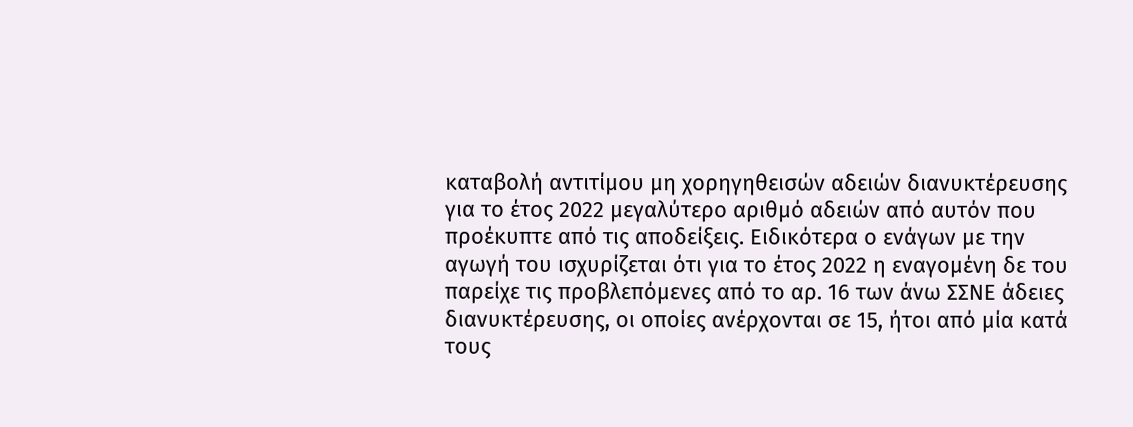καταβολή αντιτίμου μη χορηγηθεισών αδειών διανυκτέρευσης για το έτος 2022 μεγαλύτερο αριθμό αδειών από αυτόν που προέκυπτε από τις αποδείξεις. Ειδικότερα ο ενάγων με την αγωγή του ισχυρίζεται ότι για το έτος 2022 η εναγομένη δε του παρείχε τις προβλεπόμενες από το αρ. 16 των άνω ΣΣΝΕ άδειες διανυκτέρευσης, οι οποίες ανέρχονται σε 15, ήτοι από μία κατά τους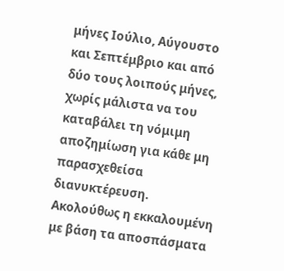μήνες Ιούλιο, Αύγουστο και Σεπτέμβριο και από δύο τους λοιπούς μήνες, χωρίς μάλιστα να του καταβάλει τη νόμιμη αποζημίωση για κάθε μη παρασχεθείσα διανυκτέρευση. Ακολούθως η εκκαλουμένη με βάση τα αποσπάσματα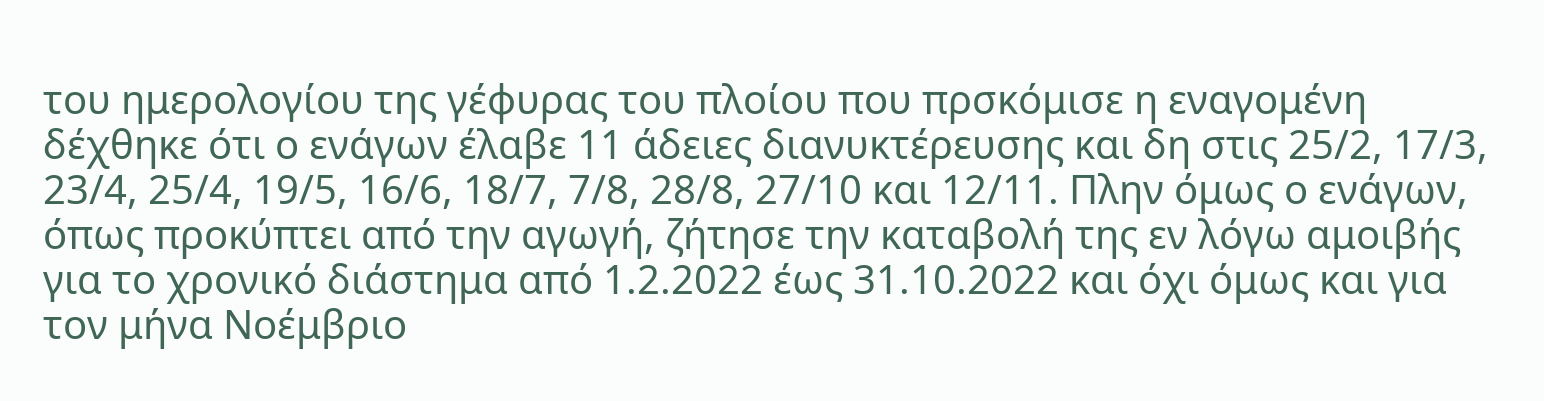του ημερολογίου της γέφυρας του πλοίου που πρσκόμισε η εναγομένη δέχθηκε ότι ο ενάγων έλαβε 11 άδειες διανυκτέρευσης και δη στις 25/2, 17/3, 23/4, 25/4, 19/5, 16/6, 18/7, 7/8, 28/8, 27/10 και 12/11. Πλην όμως ο ενάγων, όπως προκύπτει από την αγωγή, ζήτησε την καταβολή της εν λόγω αμοιβής για το χρονικό διάστημα από 1.2.2022 έως 31.10.2022 και όχι όμως και για τον μήνα Νοέμβριο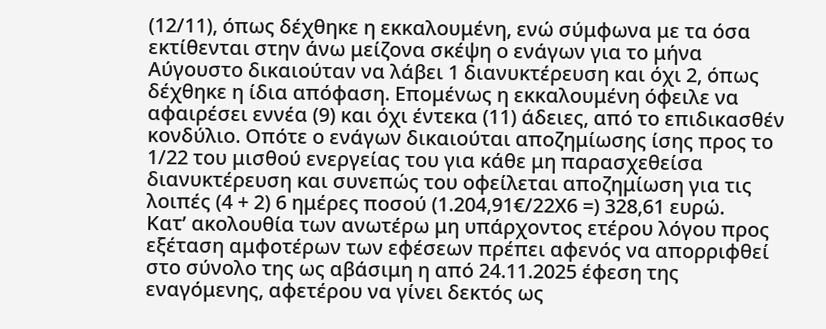(12/11), όπως δέχθηκε η εκκαλουμένη, ενώ σύμφωνα με τα όσα εκτίθενται στην άνω μείζονα σκέψη ο ενάγων για το μήνα Αύγουστο δικαιούταν να λάβει 1 διανυκτέρευση και όχι 2, όπως δέχθηκε η ίδια απόφαση. Επομένως η εκκαλουμένη όφειλε να αφαιρέσει εννέα (9) και όχι έντεκα (11) άδειες, από το επιδικασθέν κονδύλιο. Οπότε ο ενάγων δικαιούται αποζημίωσης ίσης προς το 1/22 του μισθού ενεργείας του για κάθε μη παρασχεθείσα διανυκτέρευση και συνεπώς του οφείλεται αποζημίωση για τις λοιπές (4 + 2) 6 ημέρες ποσού (1.204,91€/22Χ6 =) 328,61 ευρώ.
Κατ’ ακολουθία των ανωτέρω μη υπάρχοντος ετέρου λόγου προς εξέταση αμφοτέρων των εφέσεων πρέπει αφενός να απορριφθεί στο σύνολο της ως αβάσιμη η από 24.11.2025 έφεση της εναγόμενης, αφετέρου να γίνει δεκτός ως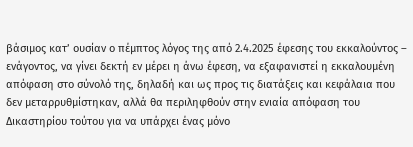βάσιμος κατ’ ουσίαν ο πέμπτος λόγος της από 2.4.2025 έφεσης του εκκαλούντος – ενάγοντος, να γίνει δεκτή εν μέρει η άνω έφεση, να εξαφανιστεί η εκκαλουμένη απόφαση στο σύνολό της, δηλαδή και ως προς τις διατάξεις και κεφάλαια που δεν μεταρρυθμίστηκαν, αλλά θα περιληφθούν στην ενιαία απόφαση του Δικαστηρίου τούτου για να υπάρχει ένας μόνο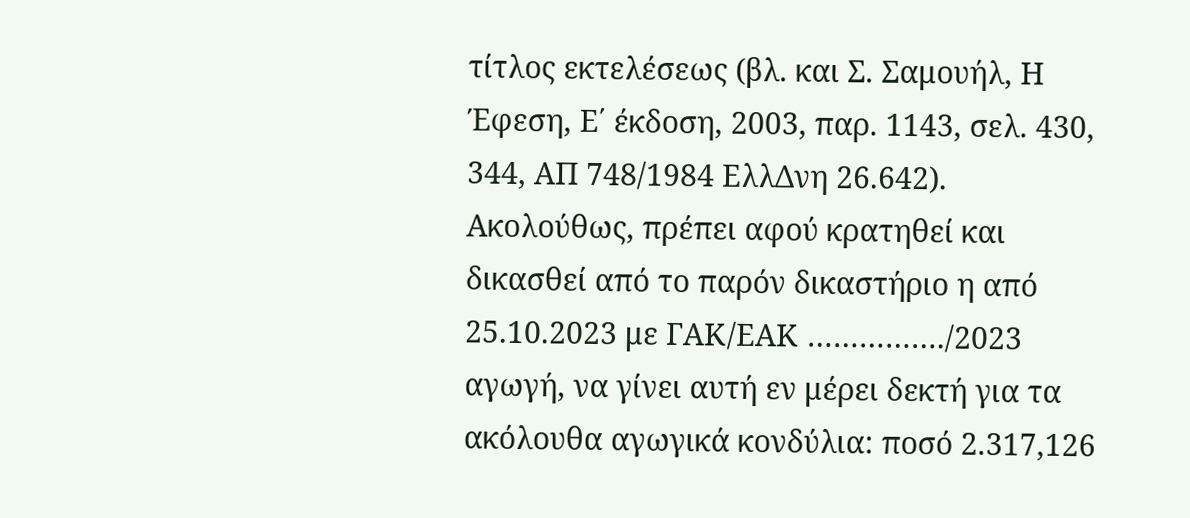τίτλος εκτελέσεως (βλ. και Σ. Σαμουήλ, Η Έφεση, Ε΄ έκδοση, 2003, παρ. 1143, σελ. 430, 344, ΑΠ 748/1984 ΕλλΔνη 26.642). Ακολούθως, πρέπει αφού κρατηθεί και δικασθεί από το παρόν δικαστήριο η από 25.10.2023 με ΓΑΚ/ΕΑΚ ……………./2023 αγωγή, να γίνει αυτή εν μέρει δεκτή για τα ακόλουθα αγωγικά κονδύλια: ποσό 2.317,126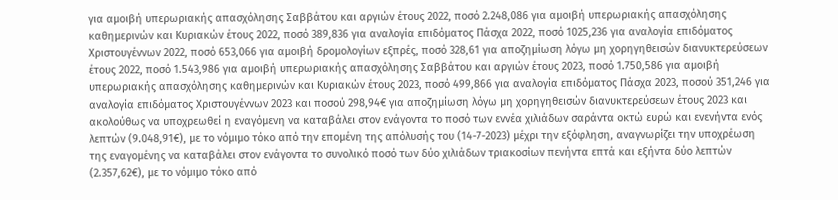για αμοιβή υπερωριακής απασχόλησης Σαββάτου και αργιών έτους 2022, ποσό 2.248,086 για αμοιβή υπερωριακής απασχόλησης καθημερινών και Κυριακών έτους 2022, ποσό 389,836 για αναλογία επιδόματος Πάσχα 2022, ποσό 1025,236 για αναλογία επιδόματος Χριστουγέννων 2022, ποσό 653,066 για αμοιβή δρομολογίων εξπρές, ποσό 328,61 για αποζημίωση λόγω μη χορηγηθεισών διανυκτερεύσεων έτους 2022, ποσό 1.543,986 για αμοιβή υπερωριακής απασχόλησης Σαββάτου και αργιών έτους 2023, ποσό 1.750,586 για αμοιβή υπερωριακής απασχόλησης καθημερινών και Κυριακών έτους 2023, ποσό 499,866 για αναλογία επιδόματος Πάσχα 2023, ποσού 351,246 για αναλογία επιδόματος Χριστουγέννων 2023 και ποσού 298,94€ για αποζημίωση λόγω μη χορηγηθεισών διανυκτερεύσεων έτους 2023 και ακολούθως να υποχρεωθεί η εναγόμενη να καταβάλει στον ενάγοντα το ποσό των εννέα χιλιάδων σαράντα οκτώ ευρώ και ενενήντα ενός λεπτών (9.048,91€), με το νόμιμο τόκο από την επομένη της απόλυσής του (14-7-2023) μέχρι την εξόφληση, αναγνωρίζει την υποχρέωση της εναγομένης να καταβάλει στον ενάγοντα το συνολικό ποσό των δύο χιλιάδων τριακοσίων πενήντα επτά και εξήντα δύο λεπτών (2.357,62€), με το νόμιμο τόκο από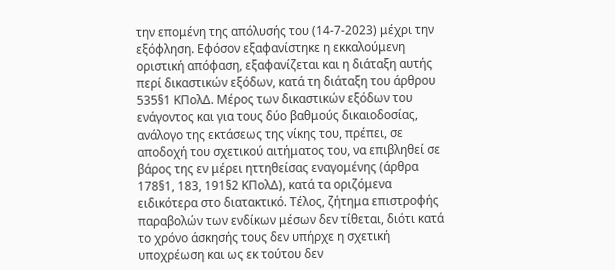την επομένη της απόλυσής του (14-7-2023) μέχρι την εξόφληση. Εφόσον εξαφανίστηκε η εκκαλούμενη οριστική απόφαση, εξαφανίζεται και η διάταξη αυτής περί δικαστικών εξόδων, κατά τη διάταξη του άρθρου 535§1 ΚΠολΔ. Μέρος των δικαστικών εξόδων του ενάγοντος και για τους δύο βαθμούς δικαιοδοσίας, ανάλογο της εκτάσεως της νίκης του, πρέπει, σε αποδοχή του σχετικού αιτήματος του, να επιβληθεί σε βάρος της εν μέρει ηττηθείσας εναγομένης (άρθρα 178§1, 183, 191§2 ΚΠολΔ), κατά τα οριζόμενα ειδικότερα στο διατακτικό. Τέλος, ζήτημα επιστροφής παραβολών των ενδίκων μέσων δεν τίθεται, διότι κατά το χρόνο άσκησής τους δεν υπήρχε η σχετική υποχρέωση και ως εκ τούτου δεν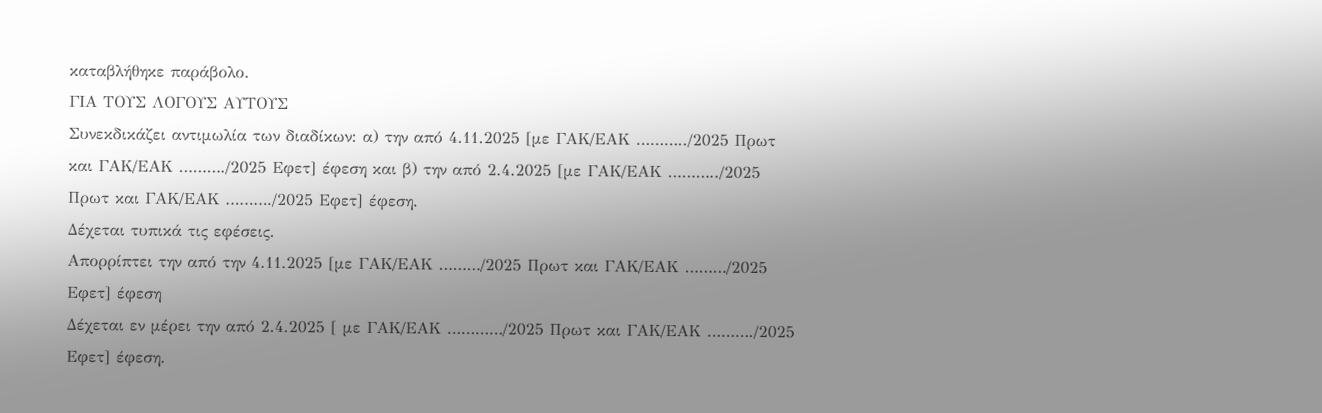καταβλήθηκε παράβολο.
ΓΙΑ ΤΟΥΣ ΛΟΓΟΥΣ ΑΥΤΟΥΣ
Συνεκδικάζει αντιμωλία των διαδίκων: α) την από 4.11.2025 [με ΓΑΚ/ΕΑΚ ………../2025 Πρωτ και ΓΑΚ/ΕΑΚ ………./2025 Εφετ] έφεση και β) την από 2.4.2025 [με ΓΑΚ/ΕΑΚ ………../2025 Πρωτ και ΓΑΚ/ΕΑΚ ………./2025 Εφετ] έφεση.
Δέχεται τυπικά τις εφέσεις.
Απορρίπτει την από την 4.11.2025 [με ΓΑΚ/ΕΑΚ ………/2025 Πρωτ και ΓΑΚ/ΕΑΚ ………/2025 Εφετ] έφεση
Δέχεται εν μέρει την από 2.4.2025 [ με ΓΑΚ/ΕΑΚ …………/2025 Πρωτ και ΓΑΚ/ΕΑΚ ………./2025 Εφετ] έφεση.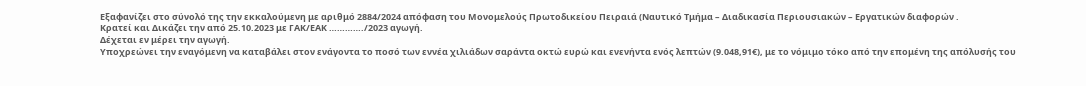Εξαφανίζει στο σύνολό της την εκκαλούμενη με αριθμό 2884/2024 απόφαση του Μονομελούς Πρωτοδικείου Πειραιά (Ναυτικό Τμήμα – Διαδικασία Περιουσιακών – Εργατικών διαφορών .
Κρατεί και Δικάζει την από 25.10.2023 με ΓΑΚ/ΕΑΚ …………./2023 αγωγή.
Δέχεται εν μέρει την αγωγή.
Υποχρεώνει την εναγόμενη να καταβάλει στον ενάγοντα το ποσό των εννέα χιλιάδων σαράντα οκτώ ευρώ και ενενήντα ενός λεπτών (9.048,91€), με το νόμιμο τόκο από την επομένη της απόλυσής του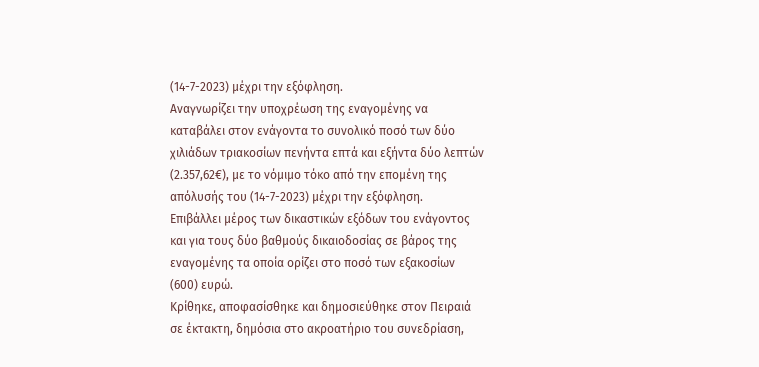(14-7-2023) μέχρι την εξόφληση.
Αναγνωρίζει την υποχρέωση της εναγομένης να καταβάλει στον ενάγοντα το συνολικό ποσό των δύο χιλιάδων τριακοσίων πενήντα επτά και εξήντα δύο λεπτών (2.357,62€), με το νόμιμο τόκο από την επομένη της απόλυσής του (14-7-2023) μέχρι την εξόφληση.
Επιβάλλει μέρος των δικαστικών εξόδων του ενάγοντος και για τους δύο βαθμούς δικαιοδοσίας σε βάρος της εναγομένης τα οποία ορίζει στο ποσό των εξακοσίων (600) ευρώ.
Κρίθηκε, αποφασίσθηκε και δημοσιεύθηκε στον Πειραιά σε έκτακτη, δημόσια στο ακροατήριο του συνεδρίαση,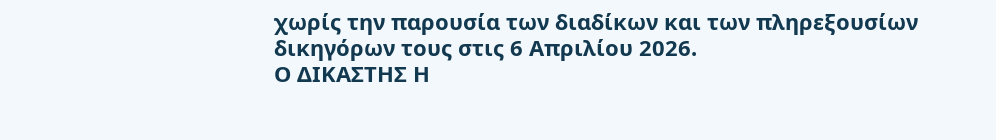χωρίς την παρουσία των διαδίκων και των πληρεξουσίων δικηγόρων τους στις 6 Απριλίου 2026.
Ο ΔΙΚΑΣΤΗΣ Η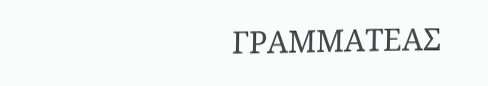ΓΡΑΜΜΑΤΕΑΣ